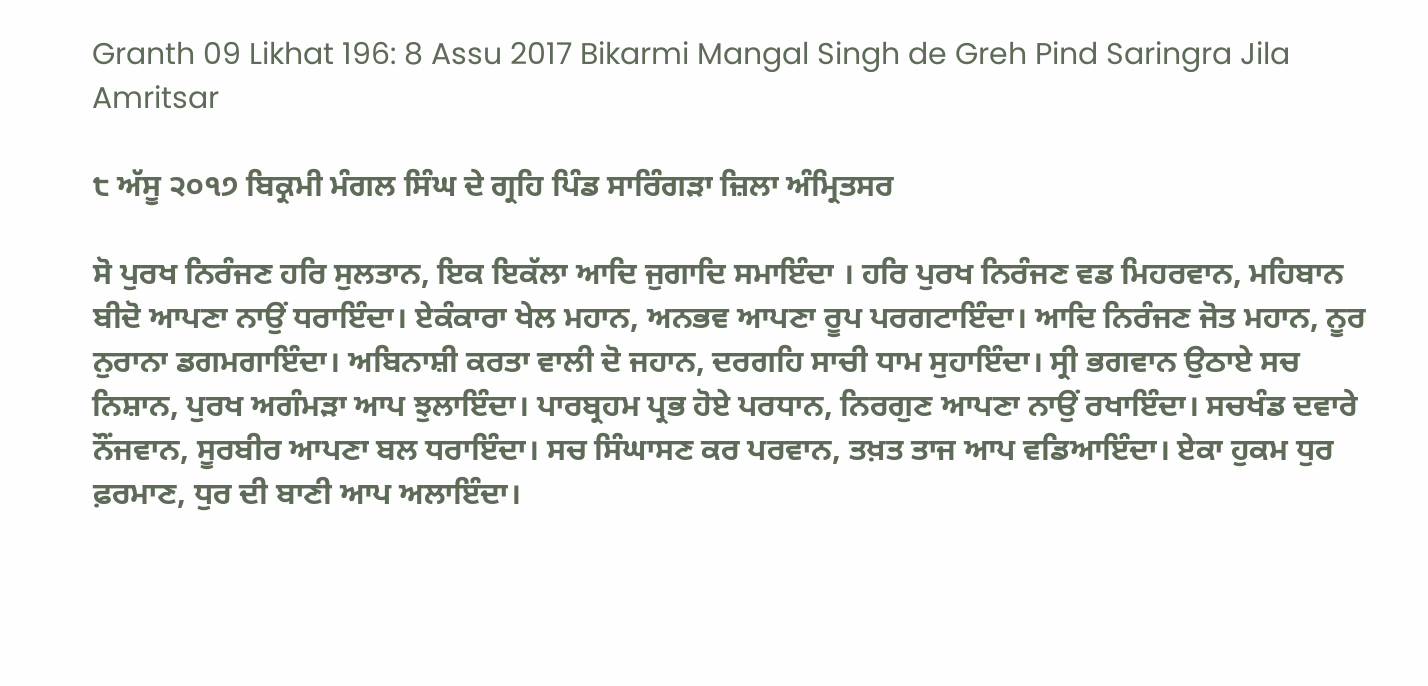Granth 09 Likhat 196: 8 Assu 2017 Bikarmi Mangal Singh de Greh Pind Saringra Jila Amritsar

੮ ਅੱਸੂ ੨੦੧੭ ਬਿਕ੍ਰਮੀ ਮੰਗਲ ਸਿੰਘ ਦੇ ਗ੍ਰਹਿ ਪਿੰਡ ਸਾਰਿੰਗੜਾ ਜ਼ਿਲਾ ਅੰਮ੍ਰਿਤਸਰ

ਸੋ ਪੁਰਖ ਨਿਰੰਜਣ ਹਰਿ ਸੁਲਤਾਨ, ਇਕ ਇਕੱਲਾ ਆਦਿ ਜੁਗਾਦਿ ਸਮਾਇੰਦਾ । ਹਰਿ ਪੁਰਖ ਨਿਰੰਜਣ ਵਡ ਮਿਹਰਵਾਨ, ਮਹਿਬਾਨ ਬੀਦੋ ਆਪਣਾ ਨਾਉਂ ਧਰਾਇੰਦਾ। ਏਕੰਕਾਰਾ ਖੇਲ ਮਹਾਨ, ਅਨਭਵ ਆਪਣਾ ਰੂਪ ਪਰਗਟਾਇੰਦਾ। ਆਦਿ ਨਿਰੰਜਣ ਜੋਤ ਮਹਾਨ, ਨੂਰ ਨੁਰਾਨਾ ਡਗਮਗਾਇੰਦਾ। ਅਬਿਨਾਸ਼ੀ ਕਰਤਾ ਵਾਲੀ ਦੋ ਜਹਾਨ, ਦਰਗਹਿ ਸਾਚੀ ਧਾਮ ਸੁਹਾਇੰਦਾ। ਸ੍ਰੀ ਭਗਵਾਨ ਉਠਾਏ ਸਚ ਨਿਸ਼ਾਨ, ਪੁਰਖ ਅਗੰਮੜਾ ਆਪ ਝੁਲਾਇੰਦਾ। ਪਾਰਬ੍ਰਹਮ ਪ੍ਰਭ ਹੋਏ ਪਰਧਾਨ, ਨਿਰਗੁਣ ਆਪਣਾ ਨਾਉਂ ਰਖਾਇੰਦਾ। ਸਚਖੰਡ ਦਵਾਰੇ ਨੌਂਜਵਾਨ, ਸੂਰਬੀਰ ਆਪਣਾ ਬਲ ਧਰਾਇੰਦਾ। ਸਚ ਸਿੰਘਾਸਣ ਕਰ ਪਰਵਾਨ, ਤਖ਼ਤ ਤਾਜ ਆਪ ਵਡਿਆਇੰਦਾ। ਏਕਾ ਹੁਕਮ ਧੁਰ ਫ਼ਰਮਾਣ, ਧੁਰ ਦੀ ਬਾਣੀ ਆਪ ਅਲਾਇੰਦਾ।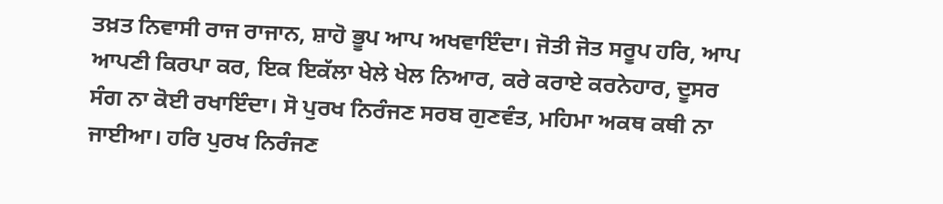ਤਖ਼ਤ ਨਿਵਾਸੀ ਰਾਜ ਰਾਜਾਨ, ਸ਼ਾਹੋ ਭੂਪ ਆਪ ਅਖਵਾਇੰਦਾ। ਜੋਤੀ ਜੋਤ ਸਰੂਪ ਹਰਿ, ਆਪ ਆਪਣੀ ਕਿਰਪਾ ਕਰ, ਇਕ ਇਕੱਲਾ ਖੇਲੇ ਖੇਲ ਨਿਆਰ, ਕਰੇ ਕਰਾਏ ਕਰਨੇਹਾਰ, ਦੂਸਰ ਸੰਗ ਨਾ ਕੋਈ ਰਖਾਇੰਦਾ। ਸੋ ਪੁਰਖ ਨਿਰੰਜਣ ਸਰਬ ਗੁਣਵੰਤ, ਮਹਿਮਾ ਅਕਥ ਕਥੀ ਨਾ ਜਾਈਆ। ਹਰਿ ਪੁਰਖ ਨਿਰੰਜਣ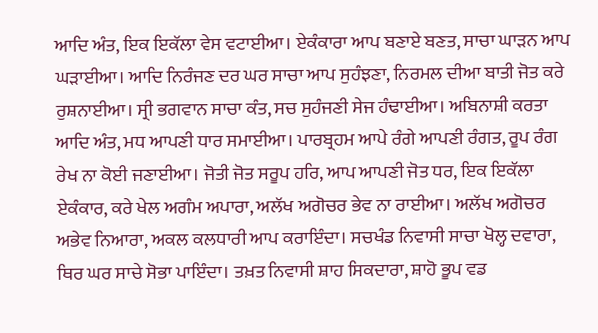ਆਦਿ ਅੰਤ, ਇਕ ਇਕੱਲਾ ਵੇਸ ਵਟਾਈਆ। ਏਕੰਕਾਰਾ ਆਪ ਬਣਾਏ ਬਣਤ, ਸਾਚਾ ਘਾੜਨ ਆਪ ਘੜਾਈਆ। ਆਦਿ ਨਿਰੰਜਣ ਦਰ ਘਰ ਸਾਚਾ ਆਪ ਸੁਹੰਝਣਾ, ਨਿਰਮਲ ਦੀਆ ਬਾਤੀ ਜੋਤ ਕਰੇ ਰੁਸ਼ਨਾਈਆ। ਸ੍ਰੀ ਭਗਵਾਨ ਸਾਚਾ ਕੰਤ, ਸਚ ਸੁਹੰਜਣੀ ਸੇਜ ਹੰਢਾਈਆ। ਅਬਿਨਾਸ਼ੀ ਕਰਤਾ ਆਦਿ ਅੰਤ, ਮਧ ਆਪਣੀ ਧਾਰ ਸਮਾਈਆ। ਪਾਰਬ੍ਰਹਮ ਆਪੇ ਰੰਗੇ ਆਪਣੀ ਰੰਗਤ, ਰੂਪ ਰੰਗ ਰੇਖ ਨਾ ਕੋਈ ਜਣਾਈਆ। ਜੋਤੀ ਜੋਤ ਸਰੂਪ ਹਰਿ, ਆਪ ਆਪਣੀ ਜੋਤ ਧਰ, ਇਕ ਇਕੱਲਾ ਏਕੰਕਾਰ, ਕਰੇ ਖੇਲ ਅਗੰਮ ਅਪਾਰਾ, ਅਲੱਖ ਅਗੋਚਰ ਭੇਵ ਨਾ ਰਾਈਆ। ਅਲੱਖ ਅਗੋਚਰ ਅਭੇਵ ਨਿਆਰਾ, ਅਕਲ ਕਲਧਾਰੀ ਆਪ ਕਰਾਇੰਦਾ। ਸਚਖੰਡ ਨਿਵਾਸੀ ਸਾਚਾ ਖੋਲ੍ਹ ਦਵਾਰਾ, ਥਿਰ ਘਰ ਸਾਚੇ ਸੋਭਾ ਪਾਇੰਦਾ। ਤਖ਼ਤ ਨਿਵਾਸੀ ਸ਼ਾਹ ਸਿਕਦਾਰਾ, ਸ਼ਾਹੋ ਭੂਪ ਵਡ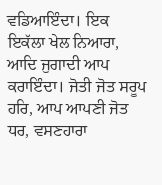ਵਡਿਆਇੰਦਾ। ਇਕ ਇਕੱਲਾ ਖੇਲ ਨਿਆਰਾ, ਆਦਿ ਜੁਗਾਦੀ ਆਪ ਕਰਾਇੰਦਾ। ਜੋਤੀ ਜੋਤ ਸਰੂਪ ਹਰਿ, ਆਪ ਆਪਣੀ ਜੋਤ ਧਰ, ਵਸਣਹਾਰਾ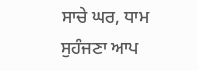ਸਾਚੇ ਘਰ, ਧਾਮ ਸੁਹੰਜਣਾ ਆਪ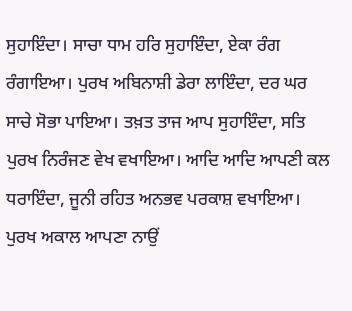ਸੁਹਾਇੰਦਾ। ਸਾਚਾ ਧਾਮ ਹਰਿ ਸੁਹਾਇੰਦਾ, ਏਕਾ ਰੰਗ ਰੰਗਾਇਆ। ਪੁਰਖ ਅਬਿਨਾਸ਼ੀ ਡੇਰਾ ਲਾਇੰਦਾ, ਦਰ ਘਰ ਸਾਚੇ ਸੋਭਾ ਪਾਇਆ। ਤਖ਼ਤ ਤਾਜ ਆਪ ਸੁਹਾਇੰਦਾ, ਸਤਿ ਪੁਰਖ ਨਿਰੰਜਣ ਵੇਖ ਵਖਾਇਆ। ਆਦਿ ਆਦਿ ਆਪਣੀ ਕਲ ਧਰਾਇੰਦਾ, ਜੂਨੀ ਰਹਿਤ ਅਨਭਵ ਪਰਕਾਸ਼ ਵਖਾਇਆ। ਪੁਰਖ ਅਕਾਲ ਆਪਣਾ ਨਾਉਂ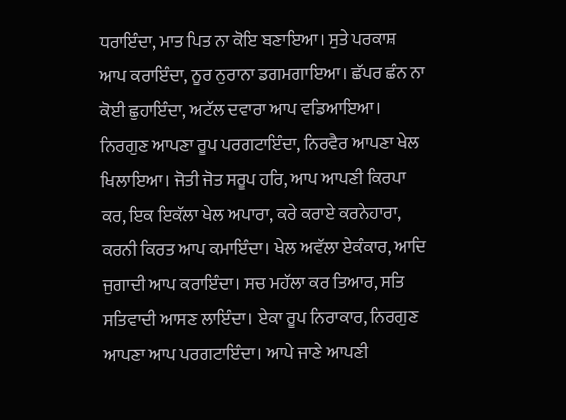ਧਰਾਇੰਦਾ, ਮਾਤ ਪਿਤ ਨਾ ਕੋਇ ਬਣਾਇਆ। ਸੁਤੇ ਪਰਕਾਸ਼ ਆਪ ਕਰਾਇੰਦਾ, ਨੂਰ ਨੁਰਾਨਾ ਡਗਮਗਾਇਆ। ਛੱਪਰ ਛੰਨ ਨਾ ਕੋਈ ਛੁਹਾਇੰਦਾ, ਅਟੱਲ ਦਵਾਰਾ ਆਪ ਵਡਿਆਇਆ। ਨਿਰਗੁਣ ਆਪਣਾ ਰੂਪ ਪਰਗਟਾਇੰਦਾ, ਨਿਰਵੈਰ ਆਪਣਾ ਖੇਲ ਖਿਲਾਇਆ। ਜੋਤੀ ਜੋਤ ਸਰੂਪ ਹਰਿ, ਆਪ ਆਪਣੀ ਕਿਰਪਾ ਕਰ, ਇਕ ਇਕੱਲਾ ਖੇਲ ਅਪਾਰਾ, ਕਰੇ ਕਰਾਏ ਕਰਨੇਹਾਰਾ, ਕਰਨੀ ਕਿਰਤ ਆਪ ਕਮਾਇੰਦਾ। ਖੇਲ ਅਵੱਲਾ ਏਕੰਕਾਰ, ਆਦਿ ਜੁਗਾਦੀ ਆਪ ਕਰਾਇੰਦਾ। ਸਚ ਮਹੱਲਾ ਕਰ ਤਿਆਰ, ਸਤਿ ਸਤਿਵਾਦੀ ਆਸਣ ਲਾਇੰਦਾ। ਏਕਾ ਰੂਪ ਨਿਰਾਕਾਰ, ਨਿਰਗੁਣ ਆਪਣਾ ਆਪ ਪਰਗਟਾਇੰਦਾ। ਆਪੇ ਜਾਣੇ ਆਪਣੀ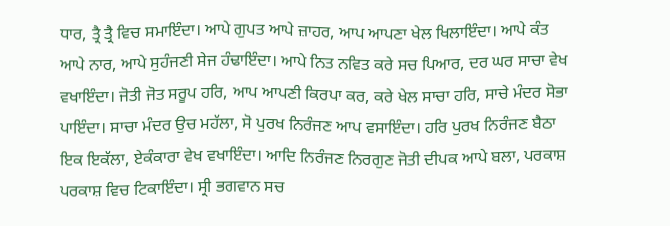ਧਾਰ, ਤ੍ਰੈ ਤ੍ਰੈ ਵਿਚ ਸਮਾਇੰਦਾ। ਆਪੇ ਗੁਪਤ ਆਪੇ ਜ਼ਾਹਰ, ਆਪ ਆਪਣਾ ਖੇਲ ਖਿਲਾਇੰਦਾ। ਆਪੇ ਕੰਤ ਆਪੇ ਨਾਰ, ਆਪੇ ਸੁਹੰਜਣੀ ਸੇਜ ਹੰਢਾਇੰਦਾ। ਆਪੇ ਨਿਤ ਨਵਿਤ ਕਰੇ ਸਚ ਪਿਆਰ, ਦਰ ਘਰ ਸਾਚਾ ਵੇਖ ਵਖਾਇੰਦਾ। ਜੋਤੀ ਜੋਤ ਸਰੂਪ ਹਰਿ, ਆਪ ਆਪਣੀ ਕਿਰਪਾ ਕਰ, ਕਰੇ ਖੇਲ ਸਾਚਾ ਹਰਿ, ਸਾਚੇ ਮੰਦਰ ਸੋਭਾ ਪਾਇੰਦਾ। ਸਾਚਾ ਮੰਦਰ ਉਚ ਮਹੱਲਾ, ਸੋ ਪੁਰਖ ਨਿਰੰਜਣ ਆਪ ਵਸਾਇੰਦਾ। ਹਰਿ ਪੁਰਖ ਨਿਰੰਜਣ ਬੈਠਾ ਇਕ ਇਕੱਲਾ, ਏਕੰਕਾਰਾ ਵੇਖ ਵਖਾਇੰਦਾ। ਆਦਿ ਨਿਰੰਜਣ ਨਿਰਗੁਣ ਜੋਤੀ ਦੀਪਕ ਆਪੇ ਬਲਾ, ਪਰਕਾਸ਼ ਪਰਕਾਸ਼ ਵਿਚ ਟਿਕਾਇੰਦਾ। ਸ੍ਰੀ ਭਗਵਾਨ ਸਚ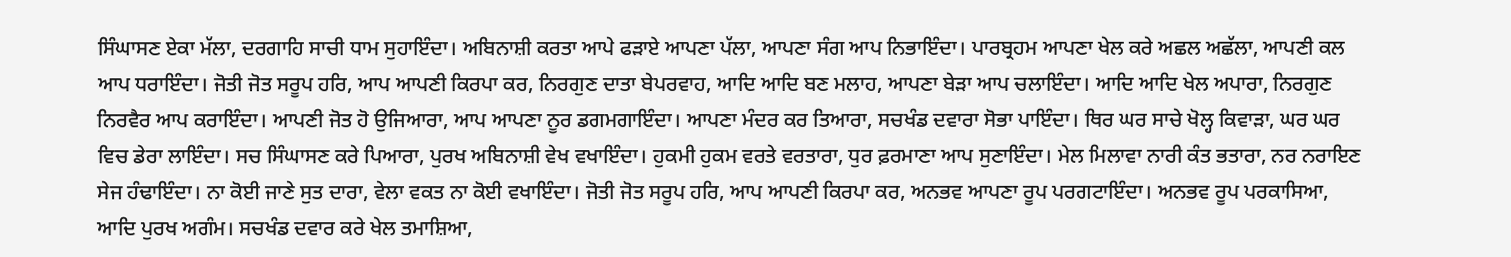ਸਿੰਘਾਸਣ ਏਕਾ ਮੱਲਾ, ਦਰਗਾਹਿ ਸਾਚੀ ਧਾਮ ਸੁਹਾਇੰਦਾ। ਅਬਿਨਾਸ਼ੀ ਕਰਤਾ ਆਪੇ ਫੜਾਏ ਆਪਣਾ ਪੱਲਾ, ਆਪਣਾ ਸੰਗ ਆਪ ਨਿਭਾਇੰਦਾ। ਪਾਰਬ੍ਰਹਮ ਆਪਣਾ ਖੇਲ ਕਰੇ ਅਛਲ ਅਛੱਲਾ, ਆਪਣੀ ਕਲ ਆਪ ਧਰਾਇੰਦਾ। ਜੋਤੀ ਜੋਤ ਸਰੂਪ ਹਰਿ, ਆਪ ਆਪਣੀ ਕਿਰਪਾ ਕਰ, ਨਿਰਗੁਣ ਦਾਤਾ ਬੇਪਰਵਾਹ, ਆਦਿ ਆਦਿ ਬਣ ਮਲਾਹ, ਆਪਣਾ ਬੇੜਾ ਆਪ ਚਲਾਇੰਦਾ। ਆਦਿ ਆਦਿ ਖੇਲ ਅਪਾਰਾ, ਨਿਰਗੁਣ ਨਿਰਵੈਰ ਆਪ ਕਰਾਇੰਦਾ। ਆਪਣੀ ਜੋਤ ਹੋ ਉਜਿਆਰਾ, ਆਪ ਆਪਣਾ ਨੂਰ ਡਗਮਗਾਇੰਦਾ। ਆਪਣਾ ਮੰਦਰ ਕਰ ਤਿਆਰਾ, ਸਚਖੰਡ ਦਵਾਰਾ ਸੋਭਾ ਪਾਇੰਦਾ। ਥਿਰ ਘਰ ਸਾਚੇ ਖੋਲ੍ਹ ਕਿਵਾੜਾ, ਘਰ ਘਰ ਵਿਚ ਡੇਰਾ ਲਾਇੰਦਾ। ਸਚ ਸਿੰਘਾਸਣ ਕਰੇ ਪਿਆਰਾ, ਪੁਰਖ ਅਬਿਨਾਸ਼ੀ ਵੇਖ ਵਖਾਇੰਦਾ। ਹੁਕਮੀ ਹੁਕਮ ਵਰਤੇ ਵਰਤਾਰਾ, ਧੁਰ ਫ਼ਰਮਾਣਾ ਆਪ ਸੁਣਾਇੰਦਾ। ਮੇਲ ਮਿਲਾਵਾ ਨਾਰੀ ਕੰਤ ਭਤਾਰਾ, ਨਰ ਨਰਾਇਣ ਸੇਜ ਹੰਢਾਇੰਦਾ। ਨਾ ਕੋਈ ਜਾਣੇ ਸੁਤ ਦਾਰਾ, ਵੇਲਾ ਵਕਤ ਨਾ ਕੋਈ ਵਖਾਇੰਦਾ। ਜੋਤੀ ਜੋਤ ਸਰੂਪ ਹਰਿ, ਆਪ ਆਪਣੀ ਕਿਰਪਾ ਕਰ, ਅਨਭਵ ਆਪਣਾ ਰੂਪ ਪਰਗਟਾਇੰਦਾ। ਅਨਭਵ ਰੂਪ ਪਰਕਾਸਿਆ, ਆਦਿ ਪੁਰਖ ਅਗੰਮ। ਸਚਖੰਡ ਦਵਾਰ ਕਰੇ ਖੇਲ ਤਮਾਸ਼ਿਆ,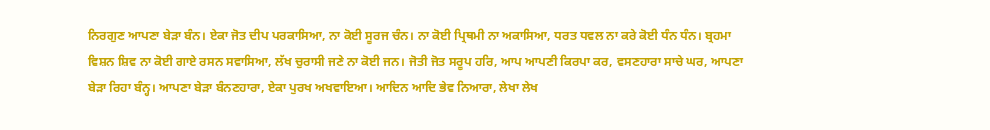ਨਿਰਗੁਣ ਆਪਣਾ ਬੇੜਾ ਬੰਨ। ਏਕਾ ਜੋਤ ਦੀਪ ਪਰਕਾਸਿਆ, ਨਾ ਕੋਈ ਸੂਰਜ ਚੰਨ। ਨਾ ਕੋਈ ਪ੍ਰਿਥਮੀ ਨਾ ਅਕਾਸਿਆ, ਧਰਤ ਧਵਲ ਨਾ ਕਰੇ ਕੋਈ ਧੰਨ ਧੰਨ। ਬ੍ਰਹਮਾ ਵਿਸ਼ਨ ਸ਼ਿਵ ਨਾ ਕੋਈ ਗਾਏ ਰਸਨ ਸਵਾਸਿਆ, ਲੱਖ ਚੁਰਾਸੀ ਜਣੇ ਨਾ ਕੋਈ ਜਨ। ਜੋਤੀ ਜੋਤ ਸਰੂਪ ਹਰਿ, ਆਪ ਆਪਣੀ ਕਿਰਪਾ ਕਰ, ਵਸਣਹਾਰਾ ਸਾਚੇ ਘਰ, ਆਪਣਾ ਬੇੜਾ ਰਿਹਾ ਬੰਨ੍ਹ। ਆਪਣਾ ਬੇੜਾ ਬੰਨਣਹਾਰਾ, ਏਕਾ ਪੁਰਖ ਅਖਵਾਇਆ। ਆਦਿਨ ਆਦਿ ਭੇਵ ਨਿਆਰਾ, ਲੇਖਾ ਲੇਖ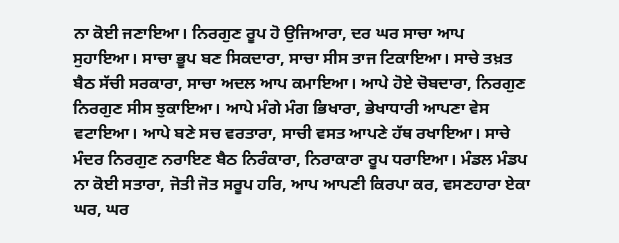ਨਾ ਕੋਈ ਜਣਾਇਆ। ਨਿਰਗੁਣ ਰੂਪ ਹੋ ਉਜਿਆਰਾ, ਦਰ ਘਰ ਸਾਚਾ ਆਪ ਸੁਹਾਇਆ। ਸਾਚਾ ਭੂਪ ਬਣ ਸਿਕਦਾਰਾ, ਸਾਚਾ ਸੀਸ ਤਾਜ ਟਿਕਾਇਆ। ਸਾਚੇ ਤਖ਼ਤ ਬੈਠ ਸੱਚੀ ਸਰਕਾਰਾ, ਸਾਚਾ ਅਦਲ ਆਪ ਕਮਾਇਆ। ਆਪੇ ਹੋਏ ਚੋਬਦਾਰਾ, ਨਿਰਗੁਣ ਨਿਰਗੁਣ ਸੀਸ ਝੁਕਾਇਆ। ਆਪੇ ਮੰਗੇ ਮੰਗ ਭਿਖਾਰਾ, ਭੇਖਾਧਾਰੀ ਆਪਣਾ ਵੇਸ ਵਟਾਇਆ। ਆਪੇ ਬਣੇ ਸਚ ਵਰਤਾਰਾ, ਸਾਚੀ ਵਸਤ ਆਪਣੇ ਹੱਥ ਰਖਾਇਆ। ਸਾਚੇ ਮੰਦਰ ਨਿਰਗੁਣ ਨਰਾਇਣ ਬੈਠ ਨਿਰੰਕਾਰਾ, ਨਿਰਾਕਾਰਾ ਰੂਪ ਧਰਾਇਆ। ਮੰਡਲ ਮੰਡਪ ਨਾ ਕੋਈ ਸਤਾਰਾ, ਜੋਤੀ ਜੋਤ ਸਰੂਪ ਹਰਿ, ਆਪ ਆਪਣੀ ਕਿਰਪਾ ਕਰ, ਵਸਣਹਾਰਾ ਏਕਾ ਘਰ, ਘਰ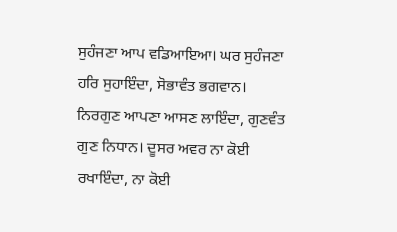ਸੁਹੰਜਣਾ ਆਪ ਵਡਿਆਇਆ। ਘਰ ਸੁਹੰਜਣਾ ਹਰਿ ਸੁਹਾਇੰਦਾ, ਸੋਭਾਵੰਤ ਭਗਵਾਨ। ਨਿਰਗੁਣ ਆਪਣਾ ਆਸਣ ਲਾਇੰਦਾ, ਗੁਣਵੰਤ ਗੁਣ ਨਿਧਾਨ। ਦੂਸਰ ਅਵਰ ਨਾ ਕੋਈ ਰਖਾਇੰਦਾ, ਨਾ ਕੋਈ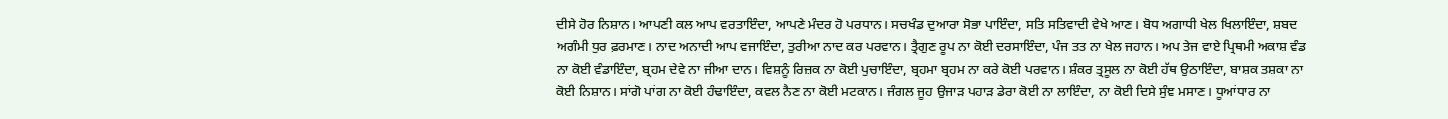ਦੀਸੇ ਹੋਰ ਨਿਸ਼ਾਨ। ਆਪਣੀ ਕਲ ਆਪ ਵਰਤਾਇੰਦਾ, ਆਪਣੇ ਮੰਦਰ ਹੋ ਪਰਧਾਨ। ਸਚਖੰਡ ਦੁਆਰਾ ਸੋਭਾ ਪਾਇੰਦਾ, ਸਤਿ ਸਤਿਵਾਦੀ ਵੇਖੇ ਆਣ। ਬੋਧ ਅਗਾਧੀ ਖੇਲ ਖਿਲਾਇੰਦਾ, ਸ਼ਬਦ ਅਗੰਮੀ ਧੁਰ ਫ਼ਰਮਾਣ। ਨਾਦ ਅਨਾਦੀ ਆਪ ਵਜਾਇੰਦਾ, ਤੁਰੀਆ ਨਾਦ ਕਰ ਪਰਵਾਨ। ਤ੍ਰੈਗੁਣ ਰੂਪ ਨਾ ਕੋਈ ਦਰਸਾਇੰਦਾ, ਪੰਜ ਤਤ ਨਾ ਖੇਲ ਜਹਾਨ। ਅਪ ਤੇਜ ਵਾਏ ਪ੍ਰਿਥਮੀ ਅਕਾਸ਼ ਵੰਡ ਨਾ ਕੋਈ ਵੰਡਾਇੰਦਾ, ਬ੍ਰਹਮ ਦੇਵੇ ਨਾ ਜੀਆ ਦਾਨ। ਵਿਸ਼ਨੂੰ ਰਿਜ਼ਕ ਨਾ ਕੋਈ ਪੁਚਾਇੰਦਾ, ਬ੍ਰਹਮਾ ਬ੍ਰਹਮ ਨਾ ਕਰੇ ਕੋਈ ਪਰਵਾਨ। ਸ਼ੰਕਰ ਤ੍ਰਸੂਲ ਨਾ ਕੋਈ ਹੱਥ ਉਠਾਇੰਦਾ, ਬਾਸ਼ਕ ਤਸ਼ਕਾ ਨਾ ਕੋਈ ਨਿਸ਼ਾਨ। ਸਾਂਗੋ ਪਾਂਗ ਨਾ ਕੋਈ ਹੰਢਾਇੰਦਾ, ਕਵਲ ਨੈਣ ਨਾ ਕੋਈ ਮਟਕਾਨ। ਜੰਗਲ ਜੂਹ ਉਜਾੜ ਪਹਾੜ ਡੇਰਾ ਕੋਈ ਨਾ ਲਾਇੰਦਾ, ਨਾ ਕੋਈ ਦਿਸੇ ਸੁੰਞ ਮਸਾਣ। ਧੂਆਂਧਾਰ ਨਾ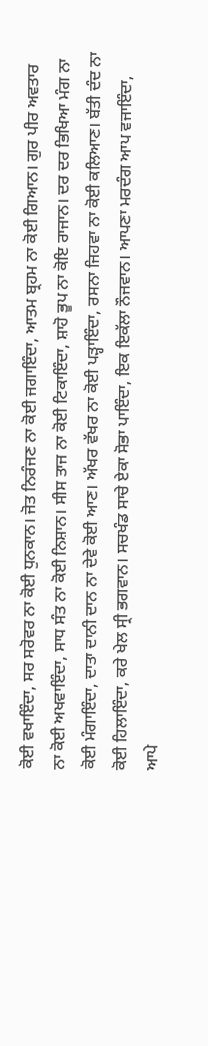ਕੋਈ ਵਖਾਇੰਦਾ, ਸਰ ਸਰੋਵਰ ਨਾ ਕੋਈ ਧੁਨਕਾਨ। ਜੋਤ ਨਿਰੰਜਣ ਨਾ ਕੋਈ ਜਗਾਇੰਦਾ, ਆਤਮ ਬ੍ਰਹਮ ਨਾ ਕੋਈ ਗਿਆਨ। ਗੁਰ ਪੀਰ ਅਵਤਾਰ ਨਾ ਕੋਈ ਅਖਵਾਇੰਦਾ, ਸਾਧ ਸੰਤ ਨਾ ਕੋਈ ਨਿਸ਼ਾਨ। ਸੀਸ ਤਾਜ ਨਾ ਕੋਈ ਟਿਕਾਇੰਦਾ, ਸ਼ਾਹੋ ਭੂਪ ਨਾ ਕੋਇ ਰਾਜਾਨ। ਦਰ ਦਰ ਭਿਖਿਆ ਮੰਗ ਨਾ ਕੋਈ ਮੰਗਾਇੰਦਾ, ਦਾਤਾ ਦਾਨੀ ਦਾਨ ਨਾ ਦੇਵੇ ਕੋਈ ਆਣ। ਅੱਖਰ ਵੱਖਰ ਨਾ ਕੋਈ ਪੜ੍ਹਾਇੰਦਾ, ਰਸਨਾ ਜਿਹਵਾ ਨਾ ਕੋਈ ਕਲਿਆਣ। ਬੱਤੀ ਦੰਦ ਨਾ ਕੋਈ ਹਿਲਾਇੰਦਾ, ਕਰੇ ਖੇਲ ਸ੍ਰੀ ਭਗਵਾਨ। ਸਚਖੰਡ ਸਾਚੇ ਏਕਾ ਸੋਭਾ ਪਾਇੰਦਾ, ਇਕ ਇਕੱਲਾ ਨੌਜਵਾਨ। ਆਪਣਾ ਮਰਦੰਗ ਆਪ ਵਜਾਇੰਦਾ, ਆਪੇ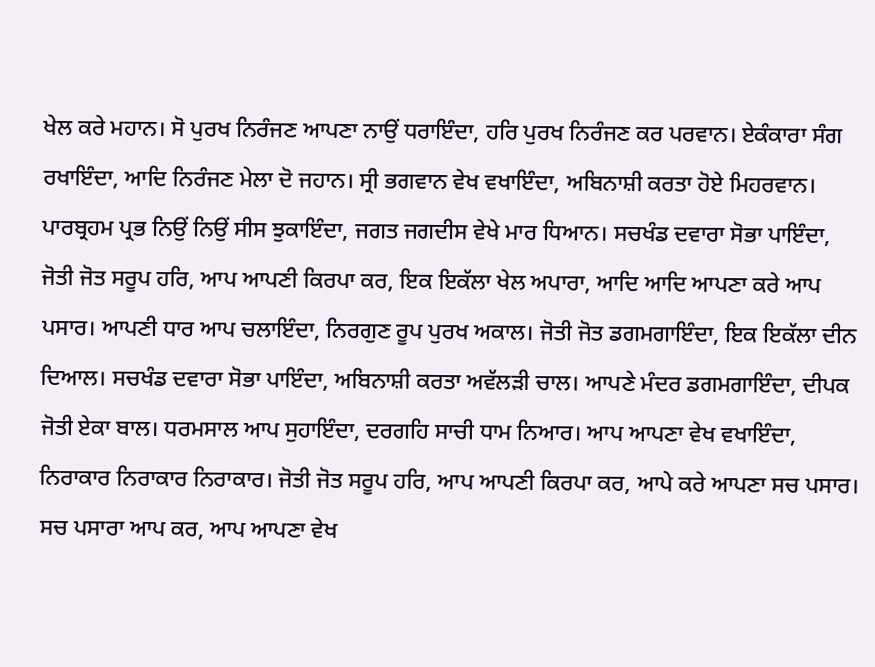ਖੇਲ ਕਰੇ ਮਹਾਨ। ਸੋ ਪੁਰਖ ਨਿਰੰਜਣ ਆਪਣਾ ਨਾਉਂ ਧਰਾਇੰਦਾ, ਹਰਿ ਪੁਰਖ ਨਿਰੰਜਣ ਕਰ ਪਰਵਾਨ। ਏਕੰਕਾਰਾ ਸੰਗ ਰਖਾਇੰਦਾ, ਆਦਿ ਨਿਰੰਜਣ ਮੇਲਾ ਦੋ ਜਹਾਨ। ਸ੍ਰੀ ਭਗਵਾਨ ਵੇਖ ਵਖਾਇੰਦਾ, ਅਬਿਨਾਸ਼ੀ ਕਰਤਾ ਹੋਏ ਮਿਹਰਵਾਨ। ਪਾਰਬ੍ਰਹਮ ਪ੍ਰਭ ਨਿਉਂ ਨਿਉਂ ਸੀਸ ਝੁਕਾਇੰਦਾ, ਜਗਤ ਜਗਦੀਸ ਵੇਖੇ ਮਾਰ ਧਿਆਨ। ਸਚਖੰਡ ਦਵਾਰਾ ਸੋਭਾ ਪਾਇੰਦਾ, ਜੋਤੀ ਜੋਤ ਸਰੂਪ ਹਰਿ, ਆਪ ਆਪਣੀ ਕਿਰਪਾ ਕਰ, ਇਕ ਇਕੱਲਾ ਖੇਲ ਅਪਾਰਾ, ਆਦਿ ਆਦਿ ਆਪਣਾ ਕਰੇ ਆਪ ਪਸਾਰ। ਆਪਣੀ ਧਾਰ ਆਪ ਚਲਾਇੰਦਾ, ਨਿਰਗੁਣ ਰੂਪ ਪੁਰਖ ਅਕਾਲ। ਜੋਤੀ ਜੋਤ ਡਗਮਗਾਇੰਦਾ, ਇਕ ਇਕੱਲਾ ਦੀਨ ਦਿਆਲ। ਸਚਖੰਡ ਦਵਾਰਾ ਸੋਭਾ ਪਾਇੰਦਾ, ਅਬਿਨਾਸ਼ੀ ਕਰਤਾ ਅਵੱਲੜੀ ਚਾਲ। ਆਪਣੇ ਮੰਦਰ ਡਗਮਗਾਇੰਦਾ, ਦੀਪਕ ਜੋਤੀ ਏਕਾ ਬਾਲ। ਧਰਮਸਾਲ ਆਪ ਸੁਹਾਇੰਦਾ, ਦਰਗਹਿ ਸਾਚੀ ਧਾਮ ਨਿਆਰ। ਆਪ ਆਪਣਾ ਵੇਖ ਵਖਾਇੰਦਾ, ਨਿਰਾਕਾਰ ਨਿਰਾਕਾਰ ਨਿਰਾਕਾਰ। ਜੋਤੀ ਜੋਤ ਸਰੂਪ ਹਰਿ, ਆਪ ਆਪਣੀ ਕਿਰਪਾ ਕਰ, ਆਪੇ ਕਰੇ ਆਪਣਾ ਸਚ ਪਸਾਰ। ਸਚ ਪਸਾਰਾ ਆਪ ਕਰ, ਆਪ ਆਪਣਾ ਵੇਖ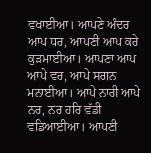ਵਖਾਈਆ। ਆਪਣੇ ਅੰਦਰ ਆਪ ਧਰ, ਆਪਣੀ ਆਪ ਕਰੇ ਕੁੜਮਾਈਆ। ਆਪਣਾ ਆਪ ਆਪੇ ਵਰ, ਆਪੇ ਸਗਨ ਮਨਾਈਆ। ਆਪੇ ਨਾਰੀ ਆਪੇ ਨਰ, ਨਰ ਹਰਿ ਵੱਡੀ ਵਡਿਆਈਆ। ਆਪਣੀ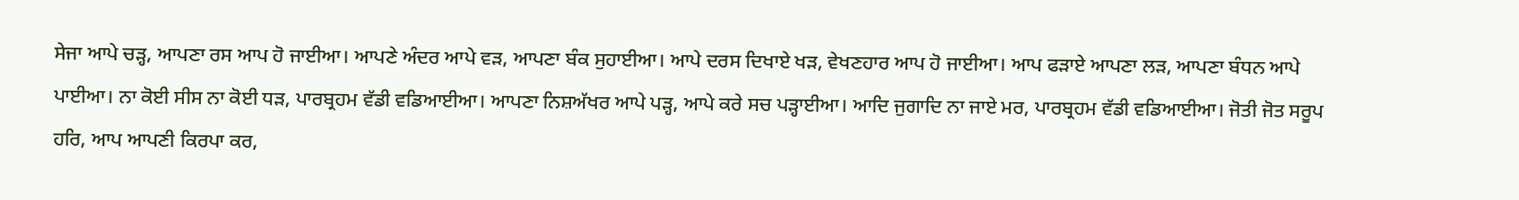ਸੇਜਾ ਆਪੇ ਚੜ੍ਹ, ਆਪਣਾ ਰਸ ਆਪ ਹੋ ਜਾਈਆ। ਆਪਣੇ ਅੰਦਰ ਆਪੇ ਵੜ, ਆਪਣਾ ਬੰਕ ਸੁਹਾਈਆ। ਆਪੇ ਦਰਸ ਦਿਖਾਏ ਖੜ, ਵੇਖਣਹਾਰ ਆਪ ਹੋ ਜਾਈਆ। ਆਪ ਫੜਾਏ ਆਪਣਾ ਲੜ, ਆਪਣਾ ਬੰਧਨ ਆਪੇ ਪਾਈਆ। ਨਾ ਕੋਈ ਸੀਸ ਨਾ ਕੋਈ ਧੜ, ਪਾਰਬ੍ਰਹਮ ਵੱਡੀ ਵਡਿਆਈਆ। ਆਪਣਾ ਨਿਸ਼ਅੱਖਰ ਆਪੇ ਪੜ੍ਹ, ਆਪੇ ਕਰੇ ਸਚ ਪੜ੍ਹਾਈਆ। ਆਦਿ ਜੁਗਾਦਿ ਨਾ ਜਾਏ ਮਰ, ਪਾਰਬ੍ਰਹਮ ਵੱਡੀ ਵਡਿਆਈਆ। ਜੋਤੀ ਜੋਤ ਸਰੂਪ ਹਰਿ, ਆਪ ਆਪਣੀ ਕਿਰਪਾ ਕਰ,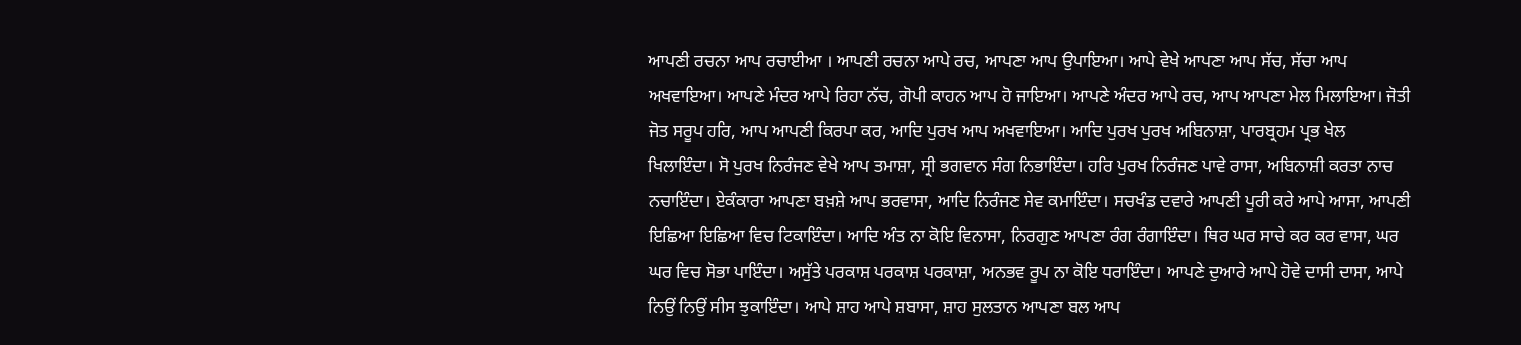ਆਪਣੀ ਰਚਨਾ ਆਪ ਰਚਾਈਆ । ਆਪਣੀ ਰਚਨਾ ਆਪੇ ਰਚ, ਆਪਣਾ ਆਪ ਉਪਾਇਆ। ਆਪੇ ਵੇਖੇ ਆਪਣਾ ਆਪ ਸੱਚ, ਸੱਚਾ ਆਪ ਅਖਵਾਇਆ। ਆਪਣੇ ਮੰਦਰ ਆਪੇ ਰਿਹਾ ਨੱਚ, ਗੋਪੀ ਕਾਹਨ ਆਪ ਹੋ ਜਾਇਆ। ਆਪਣੇ ਅੰਦਰ ਆਪੇ ਰਚ, ਆਪ ਆਪਣਾ ਮੇਲ ਮਿਲਾਇਆ। ਜੋਤੀ ਜੋਤ ਸਰੂਪ ਹਰਿ, ਆਪ ਆਪਣੀ ਕਿਰਪਾ ਕਰ, ਆਦਿ ਪੁਰਖ ਆਪ ਅਖਵਾਇਆ। ਆਦਿ ਪੁਰਖ ਪੁਰਖ ਅਬਿਨਾਸ਼ਾ, ਪਾਰਬ੍ਰਹਮ ਪ੍ਰਭ ਖੇਲ ਖਿਲਾਇੰਦਾ। ਸੋ ਪੁਰਖ ਨਿਰੰਜਣ ਵੇਖੇ ਆਪ ਤਮਾਸ਼ਾ, ਸ੍ਰੀ ਭਗਵਾਨ ਸੰਗ ਨਿਭਾਇੰਦਾ। ਹਰਿ ਪੁਰਖ ਨਿਰੰਜਣ ਪਾਵੇ ਰਾਸਾ, ਅਬਿਨਾਸ਼ੀ ਕਰਤਾ ਨਾਚ ਨਚਾਇੰਦਾ। ਏਕੰਕਾਰਾ ਆਪਣਾ ਬਖ਼ਸ਼ੇ ਆਪ ਭਰਵਾਸਾ, ਆਦਿ ਨਿਰੰਜਣ ਸੇਵ ਕਮਾਇੰਦਾ। ਸਚਖੰਡ ਦਵਾਰੇ ਆਪਣੀ ਪੂਰੀ ਕਰੇ ਆਪੇ ਆਸਾ, ਆਪਣੀ ਇਛਿਆ ਇਛਿਆ ਵਿਚ ਟਿਕਾਇੰਦਾ। ਆਦਿ ਅੰਤ ਨਾ ਕੋਇ ਵਿਨਾਸਾ, ਨਿਰਗੁਣ ਆਪਣਾ ਰੰਗ ਰੰਗਾਇੰਦਾ। ਥਿਰ ਘਰ ਸਾਚੇ ਕਰ ਕਰ ਵਾਸਾ, ਘਰ ਘਰ ਵਿਚ ਸੋਭਾ ਪਾਇੰਦਾ। ਅਸੁੱਤੇ ਪਰਕਾਸ਼ ਪਰਕਾਸ਼ ਪਰਕਾਸ਼ਾ, ਅਨਭਵ ਰੂਪ ਨਾ ਕੋਇ ਧਰਾਇੰਦਾ। ਆਪਣੇ ਦੁਆਰੇ ਆਪੇ ਹੋਵੇ ਦਾਸੀ ਦਾਸਾ, ਆਪੇ ਨਿਉਂ ਨਿਉਂ ਸੀਸ ਝੁਕਾਇੰਦਾ। ਆਪੇ ਸ਼ਾਹ ਆਪੇ ਸ਼ਬਾਸਾ, ਸ਼ਾਹ ਸੁਲਤਾਨ ਆਪਣਾ ਬਲ ਆਪ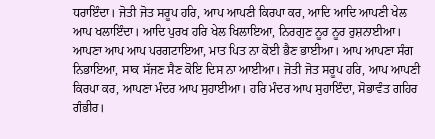ਧਰਾਇੰਦਾ। ਜੋਤੀ ਜੋਤ ਸਰੂਪ ਹਰਿ, ਆਪ ਆਪਣੀ ਕਿਰਪਾ ਕਰ, ਆਦਿ ਆਦਿ ਆਪਣੀ ਖੇਲ ਆਪ ਖਲਾਇੰਦਾ। ਆਦਿ ਪੁਰਖ ਹਰਿ ਖੇਲ ਖਿਲਾਇਆ, ਨਿਰਗੁਣ ਨੂਰ ਨੂਰ ਰੁਸ਼ਨਾਈਆ। ਆਪਣਾ ਆਪ ਆਪ ਪਰਗਟਾਇਆ, ਮਾਤ ਪਿਤ ਨਾ ਕੋਈ ਭੈਣ ਭਾਈਆ। ਆਪ ਆਪਣਾ ਸੰਗ ਨਿਭਾਇਆ, ਸਾਕ ਸੱਜਣ ਸੈਣ ਕੋਇ ਦਿਸ ਨਾ ਆਈਆ। ਜੋਤੀ ਜੋਤ ਸਰੂਪ ਹਰਿ, ਆਪ ਆਪਣੀ ਕਿਰਪਾ ਕਰ, ਆਪਣਾ ਮੰਦਰ ਆਪ ਸੁਹਾਈਆ। ਹਰਿ ਮੰਦਰ ਆਪ ਸੁਹਾਇੰਦਾ, ਸੋਭਾਵੰਤ ਗਹਿਰ ਗੰਭੀਰ।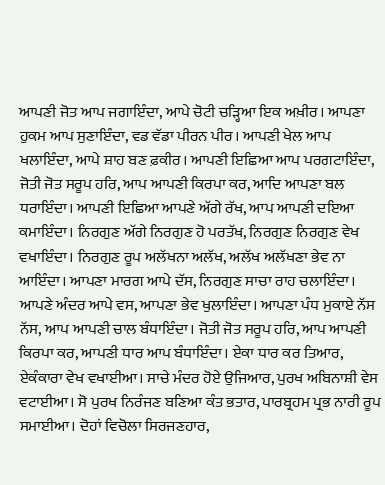ਆਪਣੀ ਜੋਤ ਆਪ ਜਗਾਇੰਦਾ, ਆਪੇ ਚੋਟੀ ਚੜ੍ਹਿਆ ਇਕ ਅਖ਼ੀਰ। ਆਪਣਾ ਹੁਕਮ ਆਪ ਸੁਣਾਇੰਦਾ, ਵਡ ਵੱਡਾ ਪੀਰਨ ਪੀਰ। ਆਪਣੀ ਖੇਲ ਆਪ ਖਲਾਇੰਦਾ, ਆਪੇ ਸ਼ਾਹ ਬਣ ਫ਼ਕੀਰ। ਆਪਣੀ ਇਛਿਆ ਆਪ ਪਰਗਟਾਇੰਦਾ, ਜੋਤੀ ਜੋਤ ਸਰੂਪ ਹਰਿ, ਆਪ ਆਪਣੀ ਕਿਰਪਾ ਕਰ, ਆਦਿ ਆਪਣਾ ਬਲ ਧਰਾਇੰਦਾ। ਆਪਣੀ ਇਛਿਆ ਆਪਣੇ ਅੱਗੇ ਰੱਖ, ਆਪ ਆਪਣੀ ਦਇਆ ਕਮਾਇੰਦਾ। ਨਿਰਗੁਣ ਅੱਗੇ ਨਿਰਗੁਣ ਹੋ ਪਰਤੱਖ, ਨਿਰਗੁਣ ਨਿਰਗੁਣ ਵੇਖ ਵਖਾਇੰਦਾ। ਨਿਰਗੁਣ ਰੂਪ ਅਲੱਖਨਾ ਅਲੱਖ, ਅਲੱਖ ਅਲੱਖਣਾ ਭੇਵ ਨਾ ਆਇੰਦਾ। ਆਪਣਾ ਮਾਰਗ ਆਪੇ ਦੱਸ, ਨਿਰਗੁਣ ਸਾਚਾ ਰਾਹ ਚਲਾਇੰਦਾ। ਆਪਣੇ ਅੰਦਰ ਆਪੇ ਵਸ, ਆਪਣਾ ਭੇਵ ਖੁਲਾਇੰਦਾ। ਆਪਣਾ ਪੰਧ ਮੁਕਾਏ ਨੱਸ ਨੱਸ, ਆਪ ਆਪਣੀ ਚਾਲ ਬੰਧਾਇੰਦਾ। ਜੋਤੀ ਜੋਤ ਸਰੂਪ ਹਰਿ, ਆਪ ਆਪਣੀ ਕਿਰਪਾ ਕਰ, ਆਪਣੀ ਧਾਰ ਆਪ ਬੰਧਾਇੰਦਾ। ਏਕਾ ਧਾਰ ਕਰ ਤਿਆਰ, ਏਕੰਕਾਰਾ ਵੇਖ ਵਖਾਈਆ। ਸਾਚੇ ਮੰਦਰ ਹੋਏ ਉਜਿਆਰ, ਪੁਰਖ ਅਬਿਨਾਸ਼ੀ ਵੇਸ ਵਟਾਈਆ। ਸੋ ਪੁਰਖ ਨਿਰੰਜਣ ਬਣਿਆ ਕੰਤ ਭਤਾਰ, ਪਾਰਬ੍ਰਹਮ ਪ੍ਰਭ ਨਾਰੀ ਰੂਪ ਸਮਾਈਆ। ਦੋਹਾਂ ਵਿਚੋਲਾ ਸਿਰਜਣਹਾਰ,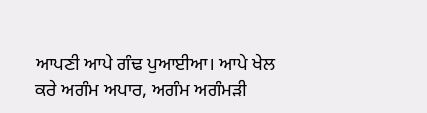ਆਪਣੀ ਆਪੇ ਗੰਢ ਪੁਆਈਆ। ਆਪੇ ਖੇਲ ਕਰੇ ਅਗੰਮ ਅਪਾਰ, ਅਗੰਮ ਅਗੰਮੜੀ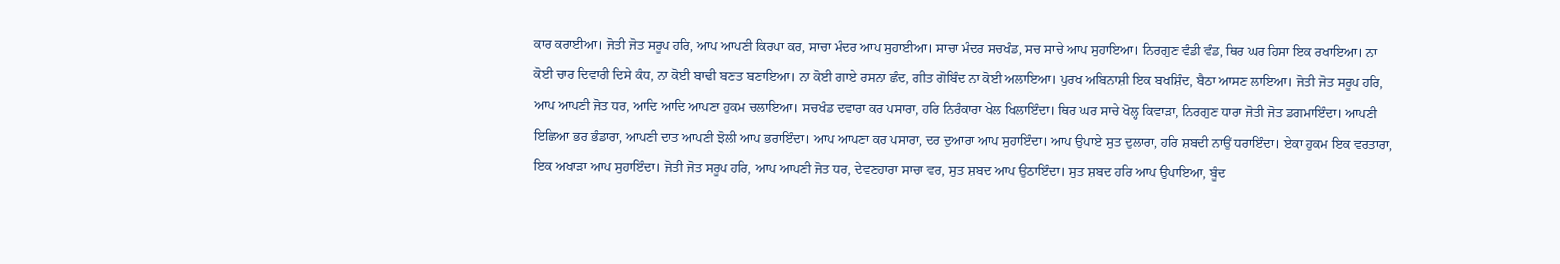ਕਾਰ ਕਰਾਈਆ। ਜੋਤੀ ਜੋਤ ਸਰੂਪ ਹਰਿ, ਆਪ ਆਪਣੀ ਕਿਰਪਾ ਕਰ, ਸਾਚਾ ਮੰਦਰ ਆਪ ਸੁਹਾਈਆ। ਸਾਚਾ ਮੰਦਰ ਸਚਖੰਡ, ਸਚ ਸਾਚੇ ਆਪ ਸੁਹਾਇਆ। ਨਿਰਗੁਣ ਵੰਡੀ ਵੰਡ, ਥਿਰ ਘਰ ਹਿਸਾ ਇਕ ਰਖਾਇਆ। ਨਾ ਕੋਈ ਚਾਰ ਦਿਵਾਰੀ ਦਿਸੇ ਕੰਧ, ਨਾ ਕੋਈ ਬਾਢੀ ਬਣਤ ਬਣਾਇਆ। ਨਾ ਕੋਈ ਗਾਏ ਰਸਨਾ ਛੰਦ, ਗੀਤ ਗੋਬਿੰਦ ਨਾ ਕੋਈ ਅਲਾਇਆ। ਪੁਰਖ ਅਬਿਨਾਸ਼ੀ ਇਕ ਬਖਸ਼ਿੰਦ, ਬੈਠਾ ਆਸਣ ਲਾਇਆ। ਜੋਤੀ ਜੋਤ ਸਰੂਪ ਹਰਿ, ਆਪ ਆਪਣੀ ਜੋਤ ਧਰ, ਆਦਿ ਆਦਿ ਆਪਣਾ ਹੁਕਮ ਚਲਾਇਆ। ਸਚਖੰਡ ਦਵਾਰਾ ਕਰ ਪਸਾਰਾ, ਹਰਿ ਨਿਰੰਕਾਰਾ ਖੇਲ ਖਿਲਾਇੰਦਾ। ਥਿਰ ਘਰ ਸਾਚੇ ਖੋਲ੍ਹ ਕਿਵਾੜਾ, ਨਿਰਗੁਣ ਧਾਰਾ ਜੋਤੀ ਜੋਤ ਡਗਮਾਇੰਦਾ। ਆਪਣੀ ਇਛਿਆ ਭਰ ਭੰਡਾਰਾ, ਆਪਣੀ ਦਾਤ ਆਪਣੀ ਝੋਲੀ ਆਪ ਭਰਾਇੰਦਾ। ਆਪ ਆਪਣਾ ਕਰ ਪਸਾਰਾ, ਦਰ ਦੁਆਰਾ ਆਪ ਸੁਹਾਇੰਦਾ। ਆਪ ਉਪਾਏ ਸੁਤ ਦੁਲਾਰਾ, ਹਰਿ ਸ਼ਬਦੀ ਨਾਉਂ ਧਰਾਇੰਦਾ। ਏਕਾ ਹੁਕਮ ਇਕ ਵਰਤਾਰਾ, ਇਕ ਅਖਾੜਾ ਆਪ ਸੁਹਾਇੰਦਾ। ਜੋਤੀ ਜੋਤ ਸਰੂਪ ਹਰਿ, ਆਪ ਆਪਣੀ ਜੋਤ ਧਰ, ਦੇਵਣਹਾਰਾ ਸਾਚਾ ਵਰ, ਸੁਤ ਸ਼ਬਦ ਆਪ ਉਠਾਇੰਦਾ। ਸੁਤ ਸ਼ਬਦ ਹਰਿ ਆਪ ਉਪਾਇਆ, ਬੂੰਦ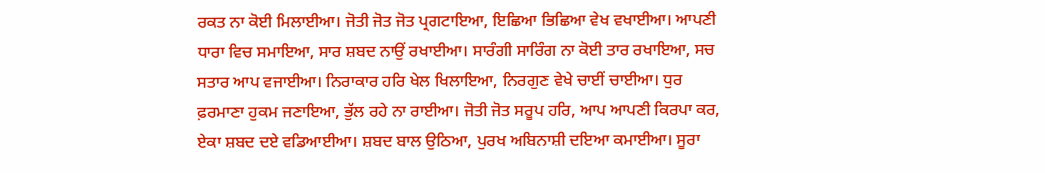ਰਕਤ ਨਾ ਕੋਈ ਮਿਲਾਈਆ। ਜੋਤੀ ਜੋਤ ਜੋਤ ਪ੍ਰਗਟਾਇਆ, ਇਛਿਆ ਭਿਛਿਆ ਵੇਖ ਵਖਾਈਆ। ਆਪਣੀ ਧਾਰਾ ਵਿਚ ਸਮਾਇਆ, ਸਾਰ ਸ਼ਬਦ ਨਾਉਂ ਰਖਾਈਆ। ਸਾਰੰਗੀ ਸਾਰਿੰਗ ਨਾ ਕੋਈ ਤਾਰ ਰਖਾਇਆ, ਸਚ ਸਤਾਰ ਆਪ ਵਜਾਈਆ। ਨਿਰਾਕਾਰ ਹਰਿ ਖੇਲ ਖਿਲਾਇਆ, ਨਿਰਗੁਣ ਵੇਖੇ ਚਾਈਂ ਚਾਈਆ। ਧੁਰ ਫ਼ਰਮਾਣਾ ਹੁਕਮ ਜਣਾਇਆ, ਭੁੱਲ ਰਹੇ ਨਾ ਰਾਈਆ। ਜੋਤੀ ਜੋਤ ਸਰੂਪ ਹਰਿ, ਆਪ ਆਪਣੀ ਕਿਰਪਾ ਕਰ, ਏਕਾ ਸ਼ਬਦ ਦਏ ਵਡਿਆਈਆ। ਸ਼ਬਦ ਬਾਲ ਉਠਿਆ, ਪੁਰਖ ਅਬਿਨਾਸ਼ੀ ਦਇਆ ਕਮਾਈਆ। ਸੂਰਾ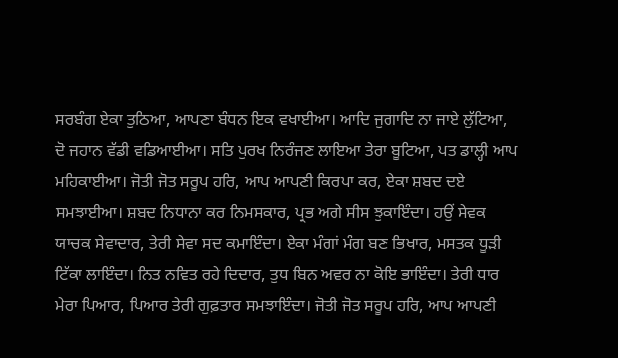ਸਰਬੰਗ ਏਕਾ ਤੁਠਿਆ, ਆਪਣਾ ਬੰਧਨ ਇਕ ਵਖਾਈਆ। ਆਦਿ ਜੁਗਾਦਿ ਨਾ ਜਾਏ ਲੁੱਟਿਆ, ਦੋ ਜਹਾਨ ਵੱਡੀ ਵਡਿਆਈਆ। ਸਤਿ ਪੁਰਖ ਨਿਰੰਜਣ ਲਾਇਆ ਤੇਰਾ ਬੂਟਿਆ, ਪਤ ਡਾਲ੍ਹੀ ਆਪ ਮਹਿਕਾਈਆ। ਜੋਤੀ ਜੋਤ ਸਰੂਪ ਹਰਿ, ਆਪ ਆਪਣੀ ਕਿਰਪਾ ਕਰ, ਏਕਾ ਸ਼ਬਦ ਦਏ ਸਮਝਾਈਆ। ਸ਼ਬਦ ਨਿਧਾਨਾ ਕਰ ਨਿਮਸਕਾਰ, ਪ੍ਰਭ ਅਗੇ ਸੀਸ ਝੁਕਾਇੰਦਾ। ਹਉਂ ਸੇਵਕ ਯਾਚਕ ਸੇਵਾਦਾਰ, ਤੇਰੀ ਸੇਵਾ ਸਦ ਕਮਾਇੰਦਾ। ਏਕਾ ਮੰਗਾਂ ਮੰਗ ਬਣ ਭਿਖਾਰ, ਮਸਤਕ ਧੂੜੀ ਟਿੱਕਾ ਲਾਇੰਦਾ। ਨਿਤ ਨਵਿਤ ਰਹੇ ਦਿਦਾਰ, ਤੁਧ ਬਿਨ ਅਵਰ ਨਾ ਕੋਇ ਭਾਇੰਦਾ। ਤੇਰੀ ਧਾਰ ਮੇਰਾ ਪਿਆਰ, ਪਿਆਰ ਤੇਰੀ ਗੁਫ਼ਤਾਰ ਸਮਝਾਇੰਦਾ। ਜੋਤੀ ਜੋਤ ਸਰੂਪ ਹਰਿ, ਆਪ ਆਪਣੀ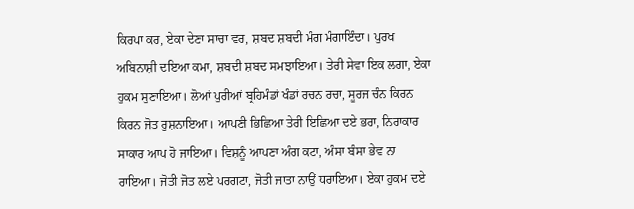ਕਿਰਪਾ ਕਰ, ਏਕਾ ਦੇਣਾ ਸਾਚਾ ਵਰ, ਸ਼ਬਦ ਸ਼ਬਦੀ ਮੰਗ ਮੰਗਾਇੰਦਾ। ਪੁਰਖ ਅਬਿਨਾਸ਼ੀ ਦਇਆ ਕਮਾ, ਸ਼ਬਦੀ ਸ਼ਬਦ ਸਮਝਾਇਆ। ਤੇਰੀ ਸੇਵਾ ਇਕ ਲਗਾ, ਏਕਾ ਹੁਕਮ ਸੁਣਾਇਆ। ਲੋਆਂ ਪੁਰੀਆਂ ਬ੍ਰਹਿਮੰਡਾਂ ਖੰਡਾਂ ਰਚਨ ਰਚਾ, ਸੂਰਜ ਚੰਨ ਕਿਰਨ ਕਿਰਨ ਜੋਤ ਰੁਸ਼ਨਾਇਆ। ਆਪਣੀ ਭਿਛਿਆ ਤੇਰੀ ਇਛਿਆ ਦਏ ਭਰਾ, ਨਿਰਾਕਾਰ ਸਾਕਾਰ ਆਪ ਹੋ ਜਾਇਆ। ਵਿਸ਼ਨੂੰ ਆਪਣਾ ਅੰਗ ਕਟਾ, ਅੰਸਾ ਬੰਸਾ ਭੇਵ ਨਾ ਰਾਇਆ। ਜੋਤੀ ਜੋਤ ਲਏ ਪਰਗਟਾ, ਜੋਤੀ ਜਾਤਾ ਨਾਉਂ ਧਰਾਇਆ। ਏਕਾ ਹੁਕਮ ਦਏ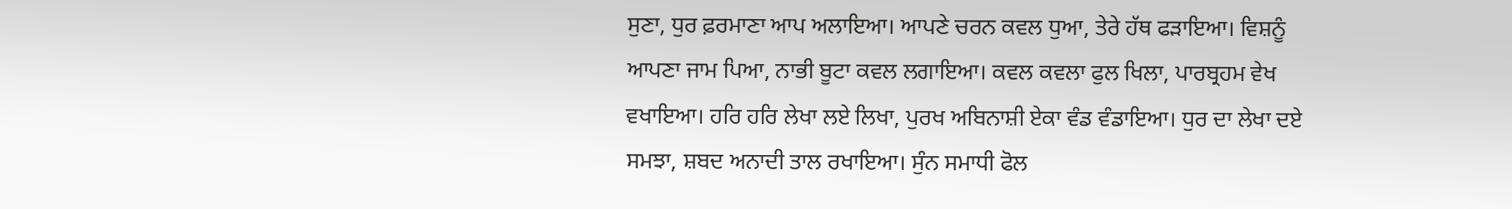ਸੁਣਾ, ਧੁਰ ਫ਼ਰਮਾਣਾ ਆਪ ਅਲਾਇਆ। ਆਪਣੇ ਚਰਨ ਕਵਲ ਧੁਆ, ਤੇਰੇ ਹੱਥ ਫੜਾਇਆ। ਵਿਸ਼ਨੂੰ ਆਪਣਾ ਜਾਮ ਪਿਆ, ਨਾਭੀ ਬੂਟਾ ਕਵਲ ਲਗਾਇਆ। ਕਵਲ ਕਵਲਾ ਫੁਲ ਖਿਲਾ, ਪਾਰਬ੍ਰਹਮ ਵੇਖ ਵਖਾਇਆ। ਹਰਿ ਹਰਿ ਲੇਖਾ ਲਏ ਲਿਖਾ, ਪੁਰਖ ਅਬਿਨਾਸ਼ੀ ਏਕਾ ਵੰਡ ਵੰਡਾਇਆ। ਧੁਰ ਦਾ ਲੇਖਾ ਦਏ ਸਮਝਾ, ਸ਼ਬਦ ਅਨਾਦੀ ਤਾਲ ਰਖਾਇਆ। ਸੁੰਨ ਸਮਾਧੀ ਫੋਲ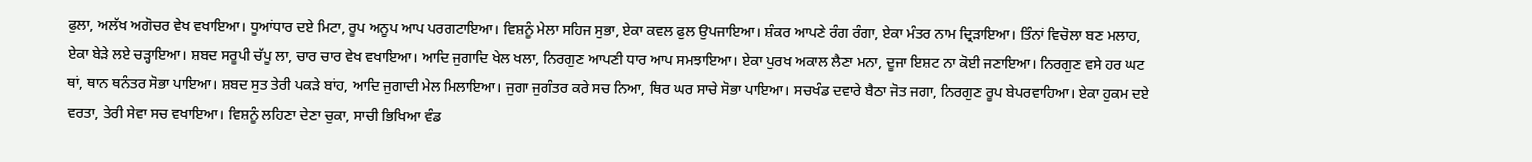ਫੁਲਾ, ਅਲੱਖ ਅਗੋਚਰ ਵੇਖ ਵਖਾਇਆ। ਧੂਆਂਧਾਰ ਦਏ ਮਿਟਾ, ਰੂਪ ਅਨੂਪ ਆਪ ਪਰਗਟਾਇਆ। ਵਿਸ਼ਨੂੰ ਮੇਲਾ ਸਹਿਜ ਸੁਭਾ, ਏਕਾ ਕਵਲ ਫੁਲ ਉਪਜਾਇਆ। ਸ਼ੰਕਰ ਆਪਣੇ ਰੰਗ ਰੰਗਾ, ਏਕਾ ਮੰਤਰ ਨਾਮ ਦ੍ਰਿੜਾਇਆ। ਤਿੰਨਾਂ ਵਿਚੋਲਾ ਬਣ ਮਲਾਹ, ਏਕਾ ਬੇੜੇ ਲਏ ਚੜ੍ਹਾਇਆ। ਸ਼ਬਦ ਸਰੂਪੀ ਚੱਪੂ ਲਾ, ਚਾਰ ਚਾਰ ਵੇਖ ਵਖਾਇਆ। ਆਦਿ ਜੁਗਾਦਿ ਖੇਲ ਖਲਾ, ਨਿਰਗੁਣ ਆਪਣੀ ਧਾਰ ਆਪ ਸਮਝਾਇਆ। ਏਕਾ ਪੁਰਖ ਅਕਾਲ ਲੈਣਾ ਮਨਾ, ਦੂਜਾ ਇਸ਼ਟ ਨਾ ਕੋਈ ਜਣਾਇਆ। ਨਿਰਗੁਣ ਵਸੇ ਹਰ ਘਟ ਥਾਂ, ਥਾਨ ਥਨੰਤਰ ਸੋਭਾ ਪਾਇਆ। ਸ਼ਬਦ ਸੁਤ ਤੇਰੀ ਪਕੜੇ ਬਾਂਹ, ਆਦਿ ਜੁਗਾਦੀ ਮੇਲ ਮਿਲਾਇਆ। ਜੁਗਾ ਜੁਗੰਤਰ ਕਰੇ ਸਚ ਨਿਆ, ਥਿਰ ਘਰ ਸਾਚੇ ਸੋਭਾ ਪਾਇਆ। ਸਚਖੰਡ ਦਵਾਰੇ ਬੈਠਾ ਜੋਤ ਜਗਾ, ਨਿਰਗੁਣ ਰੂਪ ਬੇਪਰਵਾਹਿਆ। ਏਕਾ ਹੁਕਮ ਦਏ ਵਰਤਾ, ਤੇਰੀ ਸੇਵਾ ਸਚ ਵਖਾਇਆ। ਵਿਸ਼ਨੂੰ ਲਹਿਣਾ ਦੇਣਾ ਚੁਕਾ, ਸਾਚੀ ਭਿਖਿਆ ਵੰਡ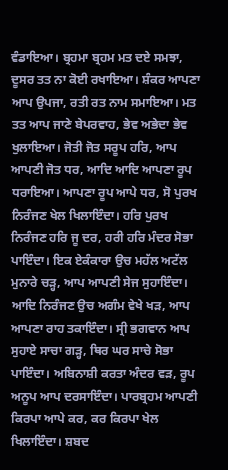ਵੰਡਾਇਆ। ਬ੍ਰਹਮਾ ਬ੍ਰਹਮ ਮਤ ਦਏ ਸਮਝਾ, ਦੂਸਰ ਤਤ ਨਾ ਕੋਈ ਰਖਾਇਆ। ਸ਼ੰਕਰ ਆਪਣਾ ਆਪ ਉਪਜਾ, ਰਤੀ ਰਤ ਨਾਮ ਸਮਾਇਆ। ਮਤ ਤਤ ਆਪ ਜਾਣੇ ਬੇਪਰਵਾਹ, ਭੇਵ ਅਭੇਦਾ ਭੇਵ ਖੁਲਾਇਆ। ਜੋਤੀ ਜੋਤ ਸਰੂਪ ਹਰਿ, ਆਪ ਆਪਣੀ ਜੋਤ ਧਰ, ਆਦਿ ਆਦਿ ਆਪਣਾ ਰੂਪ ਧਰਾਇਆ। ਆਪਣਾ ਰੂਪ ਆਪੇ ਧਰ, ਸੋ ਪੁਰਖ ਨਿਰੰਜਣ ਖੇਲ ਖਿਲਾਇੰਦਾ। ਹਰਿ ਪੁਰਖ ਨਿਰੰਜਣ ਹਰਿ ਜੂ ਦਰ, ਹਰੀ ਹਰਿ ਮੰਦਰ ਸੋਭਾ ਪਾਇੰਦਾ। ਇਕ ਏਕੰਕਾਰਾ ਉਚ ਮਹੱਲ ਅਟੱਲ ਮੁਨਾਰੇ ਚੜ੍ਹ, ਆਪ ਆਪਣੀ ਸੇਜ ਸੁਹਾਇੰਦਾ। ਆਦਿ ਨਿਰੰਜਣ ਉਚ ਅਗੰਮ ਵੇਖੇ ਖੜ, ਆਪ ਆਪਣਾ ਰਾਹ ਤਕਾਇੰਦਾ। ਸ੍ਰੀ ਭਗਵਾਨ ਆਪ ਸੁਹਾਏ ਸਾਚਾ ਗੜ੍ਹ, ਥਿਰ ਘਰ ਸਾਚੇ ਸੋਭਾ ਪਾਇੰਦਾ। ਅਬਿਨਾਸ਼ੀ ਕਰਤਾ ਅੰਦਰ ਵੜ, ਰੂਪ ਅਨੂਪ ਆਪ ਦਰਸਾਇੰਦਾ। ਪਾਰਬ੍ਰਹਮ ਆਪਣੀ ਕਿਰਪਾ ਆਪੇ ਕਰ, ਕਰ ਕਿਰਪਾ ਖੇਲ ਖਿਲਾਇੰਦਾ। ਸ਼ਬਦ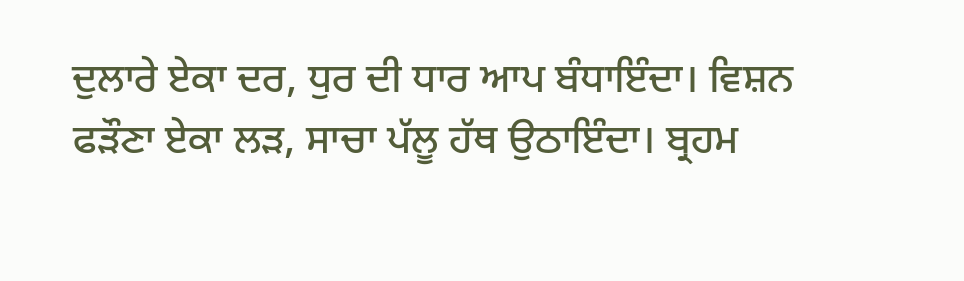ਦੁਲਾਰੇ ਏਕਾ ਦਰ, ਧੁਰ ਦੀ ਧਾਰ ਆਪ ਬੰਧਾਇੰਦਾ। ਵਿਸ਼ਨ ਫੜੌਣਾ ਏਕਾ ਲੜ, ਸਾਚਾ ਪੱਲੂ ਹੱਥ ਉਠਾਇੰਦਾ। ਬ੍ਰਹਮ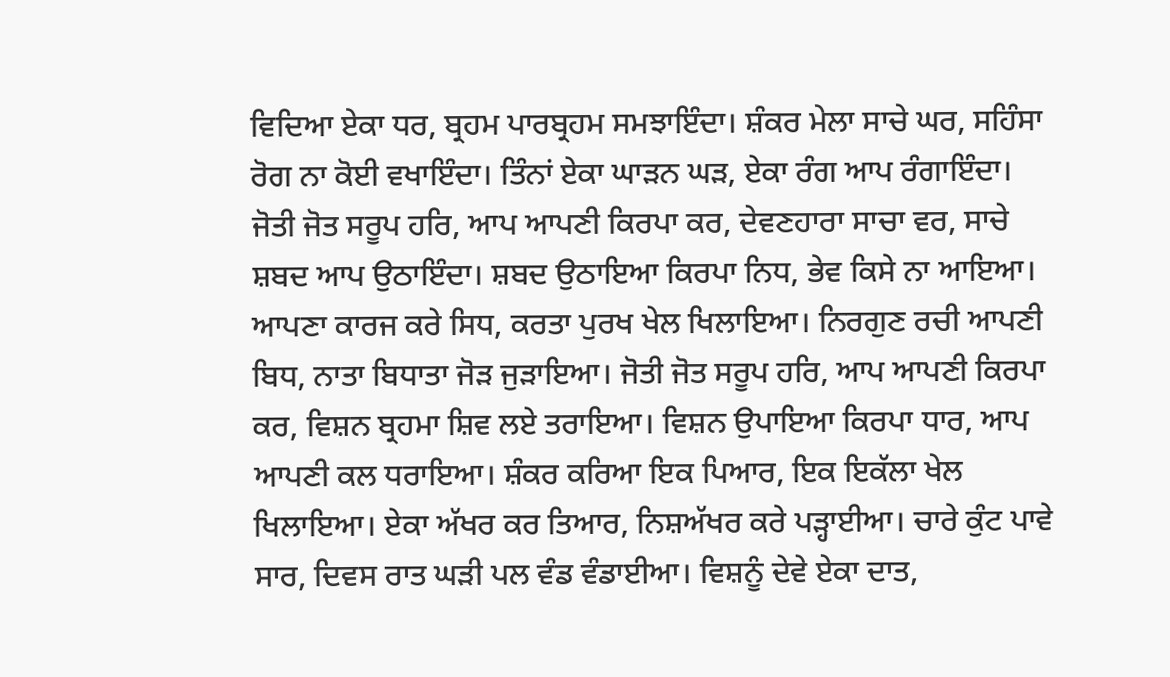ਵਿਦਿਆ ਏਕਾ ਧਰ, ਬ੍ਰਹਮ ਪਾਰਬ੍ਰਹਮ ਸਮਝਾਇੰਦਾ। ਸ਼ੰਕਰ ਮੇਲਾ ਸਾਚੇ ਘਰ, ਸਹਿੰਸਾ ਰੋਗ ਨਾ ਕੋਈ ਵਖਾਇੰਦਾ। ਤਿੰਨਾਂ ਏਕਾ ਘਾੜਨ ਘੜ, ਏਕਾ ਰੰਗ ਆਪ ਰੰਗਾਇੰਦਾ। ਜੋਤੀ ਜੋਤ ਸਰੂਪ ਹਰਿ, ਆਪ ਆਪਣੀ ਕਿਰਪਾ ਕਰ, ਦੇਵਣਹਾਰਾ ਸਾਚਾ ਵਰ, ਸਾਚੇ ਸ਼ਬਦ ਆਪ ਉਠਾਇੰਦਾ। ਸ਼ਬਦ ਉਠਾਇਆ ਕਿਰਪਾ ਨਿਧ, ਭੇਵ ਕਿਸੇ ਨਾ ਆਇਆ। ਆਪਣਾ ਕਾਰਜ ਕਰੇ ਸਿਧ, ਕਰਤਾ ਪੁਰਖ ਖੇਲ ਖਿਲਾਇਆ। ਨਿਰਗੁਣ ਰਚੀ ਆਪਣੀ ਬਿਧ, ਨਾਤਾ ਬਿਧਾਤਾ ਜੋੜ ਜੁੜਾਇਆ। ਜੋਤੀ ਜੋਤ ਸਰੂਪ ਹਰਿ, ਆਪ ਆਪਣੀ ਕਿਰਪਾ ਕਰ, ਵਿਸ਼ਨ ਬ੍ਰਹਮਾ ਸ਼ਿਵ ਲਏ ਤਰਾਇਆ। ਵਿਸ਼ਨ ਉਪਾਇਆ ਕਿਰਪਾ ਧਾਰ, ਆਪ ਆਪਣੀ ਕਲ ਧਰਾਇਆ। ਸ਼ੰਕਰ ਕਰਿਆ ਇਕ ਪਿਆਰ, ਇਕ ਇਕੱਲਾ ਖੇਲ ਖਿਲਾਇਆ। ਏਕਾ ਅੱਖਰ ਕਰ ਤਿਆਰ, ਨਿਸ਼ਅੱਖਰ ਕਰੇ ਪੜ੍ਹਾਈਆ। ਚਾਰੇ ਕੁੰਟ ਪਾਵੇ ਸਾਰ, ਦਿਵਸ ਰਾਤ ਘੜੀ ਪਲ ਵੰਡ ਵੰਡਾਈਆ। ਵਿਸ਼ਨੂੰ ਦੇਵੇ ਏਕਾ ਦਾਤ,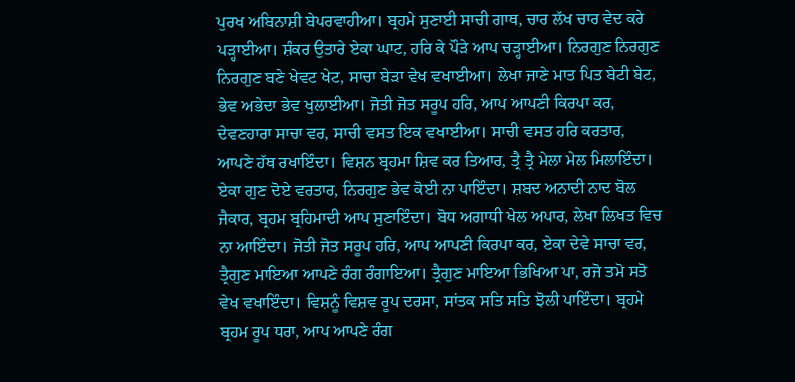ਪੁਰਖ ਅਬਿਨਾਸ਼ੀ ਬੇਪਰਵਾਹੀਆ। ਬ੍ਰਹਮੇ ਸੁਣਾਈ ਸਾਚੀ ਗਾਥ, ਚਾਰ ਲੱਖ ਚਾਰ ਵੇਦ ਕਰੇ ਪੜ੍ਹਾਈਆ। ਸ਼ੰਕਰ ਉਤਾਰੇ ਏਕਾ ਘਾਟ, ਹਰਿ ਕੇ ਪੌੜੇ ਆਪ ਚੜ੍ਹਾਈਆ। ਨਿਰਗੁਣ ਨਿਰਗੁਣ ਨਿਰਗੁਣ ਬਣੇ ਖੇਵਟ ਖੇਟ, ਸਾਚਾ ਬੇੜਾ ਵੇਖ ਵਖਾਈਆ। ਲੇਖਾ ਜਾਣੇ ਮਾਤ ਪਿਤ ਬੇਟੀ ਬੇਟ, ਭੇਵ ਅਭੇਦਾ ਭੇਵ ਖੁਲਾਈਆ। ਜੋਤੀ ਜੋਤ ਸਰੂਪ ਹਰਿ, ਆਪ ਆਪਣੀ ਕਿਰਪਾ ਕਰ, ਦੇਵਣਹਾਰਾ ਸਾਚਾ ਵਰ, ਸਾਚੀ ਵਸਤ ਇਕ ਵਖਾਈਆ। ਸਾਚੀ ਵਸਤ ਹਰਿ ਕਰਤਾਰ, ਆਪਣੇ ਹੱਥ ਰਖਾਇੰਦਾ। ਵਿਸ਼ਨ ਬ੍ਰਹਮਾ ਸ਼ਿਵ ਕਰ ਤਿਆਰ, ਤ੍ਰੈ ਤ੍ਰੈ ਮੇਲਾ ਮੇਲ ਮਿਲਾਇੰਦਾ। ਏਕਾ ਗੁਣ ਦੋਏ ਵਰਤਾਰ, ਨਿਰਗੁਣ ਭੇਵ ਕੋਈ ਨਾ ਪਾਇੰਦਾ। ਸ਼ਬਦ ਅਨਾਦੀ ਨਾਦ ਬੋਲ ਜੈਕਾਰ, ਬ੍ਰਹਮ ਬ੍ਰਹਿਮਾਦੀ ਆਪ ਸੁਣਾਇੰਦਾ। ਬੋਧ ਅਗਾਧੀ ਖੇਲ ਅਪਾਰ, ਲੇਖਾ ਲਿਖਤ ਵਿਚ ਨਾ ਆਇੰਦਾ। ਜੋਤੀ ਜੋਤ ਸਰੂਪ ਹਰਿ, ਆਪ ਆਪਣੀ ਕਿਰਪਾ ਕਰ, ਏਕਾ ਦੇਵੇ ਸਾਚਾ ਵਰ, ਤ੍ਰੈਗੁਣ ਮਾਇਆ ਆਪਣੇ ਰੰਗ ਰੰਗਾਇਆ। ਤ੍ਰੈਗੁਣ ਮਾਇਆ ਭਿਖਿਆ ਪਾ, ਰਜੋ ਤਮੋ ਸਤੋ ਵੇਖ ਵਖਾਇੰਦਾ। ਵਿਸ਼ਨੂੰ ਵਿਸ਼ਵ ਰੂਪ ਦਰਸਾ, ਸਾਂਤਕ ਸਤਿ ਸਤਿ ਝੋਲੀ ਪਾਇੰਦਾ। ਬ੍ਰਹਮੇ ਬ੍ਰਹਮ ਰੂਪ ਧਰਾ, ਆਪ ਆਪਣੇ ਰੰਗ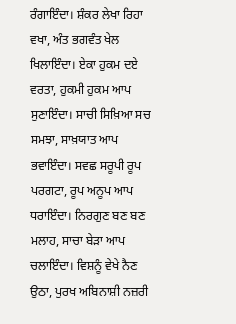ਰੰਗਾਇੰਦਾ। ਸ਼ੰਕਰ ਲੇਖਾ ਰਿਹਾ ਵਖਾ, ਅੰਤ ਭਗਵੰਤ ਖੇਲ ਖਿਲਾਇੰਦਾ। ਏਕਾ ਹੁਕਮ ਦਏ ਵਰਤਾ, ਹੁਕਮੀ ਹੁਕਮ ਆਪ ਸੁਣਾਇੰਦਾ। ਸਾਚੀ ਸਿਖ਼ਿਆ ਸਚ ਸਮਝਾ, ਸਾਖ਼ਯਾਤ ਆਪ ਭਵਾਇੰਦਾ। ਸਵਛ ਸਰੂਪੀ ਰੂਪ ਪਰਗਟਾ, ਰੂਪ ਅਨੂਪ ਆਪ ਧਰਾਇੰਦਾ। ਨਿਰਗੁਣ ਬਣ ਬਣ ਮਲਾਹ, ਸਾਚਾ ਬੇੜਾ ਆਪ ਚਲਾਇੰਦਾ। ਵਿਸ਼ਨੂੰ ਵੇਖੇ ਨੈਣ ਉਠਾ, ਪੁਰਖ ਅਬਿਨਾਸ਼ੀ ਨਜ਼ਰੀ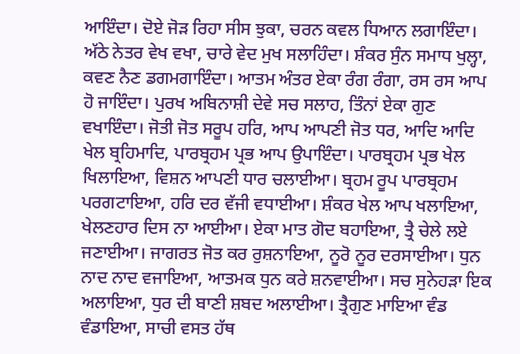ਆਇੰਦਾ। ਦੋਏ ਜੋੜ ਰਿਹਾ ਸੀਸ ਝੁਕਾ, ਚਰਨ ਕਵਲ ਧਿਆਨ ਲਗਾਇੰਦਾ। ਅੱਠੇ ਨੇਤਰ ਵੇਖ ਵਖਾ, ਚਾਰੇ ਵੇਦ ਮੁਖ ਸਲਾਹਿੰਦਾ। ਸ਼ੰਕਰ ਸੁੰਨ ਸਮਾਧ ਖੁਲ੍ਹਾ, ਕਵਣ ਨੈਣ ਡਗਮਗਾਇੰਦਾ। ਆਤਮ ਅੰਤਰ ਏਕਾ ਰੰਗ ਰੰਗਾ, ਰਸ ਰਸ ਆਪ ਹੋ ਜਾਇੰਦਾ। ਪੁਰਖ ਅਬਿਨਾਸ਼ੀ ਦੇਵੇ ਸਚ ਸਲਾਹ, ਤਿੰਨਾਂ ਏਕਾ ਗੁਣ ਵਖਾਇੰਦਾ। ਜੋਤੀ ਜੋਤ ਸਰੂਪ ਹਰਿ, ਆਪ ਆਪਣੀ ਜੋਤ ਧਰ, ਆਦਿ ਆਦਿ ਖੇਲ ਬ੍ਰਹਿਮਾਦਿ, ਪਾਰਬ੍ਰਹਮ ਪ੍ਰਭ ਆਪ ਉਪਾਇੰਦਾ। ਪਾਰਬ੍ਰਹਮ ਪ੍ਰਭ ਖੇਲ ਖਿਲਾਇਆ, ਵਿਸ਼ਨ ਆਪਣੀ ਧਾਰ ਚਲਾਈਆ। ਬ੍ਰਹਮ ਰੂਪ ਪਾਰਬ੍ਰਹਮ ਪਰਗਟਾਇਆ, ਹਰਿ ਦਰ ਵੱਜੀ ਵਧਾਈਆ। ਸ਼ੰਕਰ ਖੇਲ ਆਪ ਖਲਾਇਆ, ਖੇਲਣਹਾਰ ਦਿਸ ਨਾ ਆਈਆ। ਏਕਾ ਮਾਤ ਗੋਦ ਬਹਾਇਆ, ਤ੍ਰੈ ਚੇਲੇ ਲਏ ਜਣਾਈਆ। ਜਾਗਰਤ ਜੋਤ ਕਰ ਰੁਸ਼ਨਾਇਆ, ਨੂਰੋ ਨੂਰ ਦਰਸਾਈਆ। ਧੁਨ ਨਾਦ ਨਾਦ ਵਜਾਇਆ, ਆਤਮਕ ਧੁਨ ਕਰੇ ਸ਼ਨਵਾਈਆ। ਸਚ ਸੁਨੇਹੜਾ ਇਕ ਅਲਾਇਆ, ਧੁਰ ਦੀ ਬਾਣੀ ਸ਼ਬਦ ਅਲਾਈਆ। ਤ੍ਰੈਗੁਣ ਮਾਇਆ ਵੰਡ ਵੰਡਾਇਆ, ਸਾਚੀ ਵਸਤ ਹੱਥ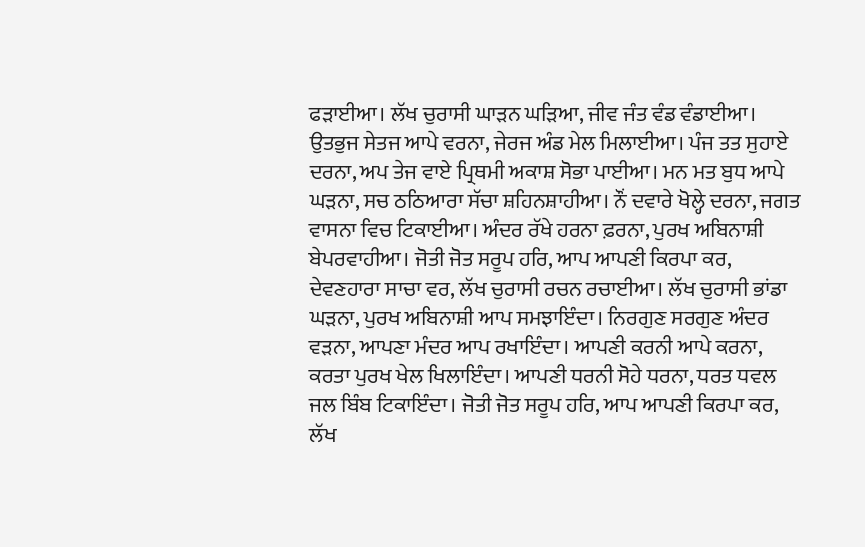ਫੜਾਈਆ। ਲੱਖ ਚੁਰਾਸੀ ਘਾੜਨ ਘੜਿਆ, ਜੀਵ ਜੰਤ ਵੰਡ ਵੰਡਾਈਆ। ਉਤਭੁਜ ਸੇਤਜ ਆਪੇ ਵਰਨਾ, ਜੇਰਜ ਅੰਡ ਮੇਲ ਮਿਲਾਈਆ। ਪੰਜ ਤਤ ਸੁਹਾਏ ਦਰਨਾ, ਅਪ ਤੇਜ ਵਾਏ ਪ੍ਰਿਥਮੀ ਅਕਾਸ਼ ਸੋਭਾ ਪਾਈਆ। ਮਨ ਮਤ ਬੁਧ ਆਪੇ ਘੜਨਾ, ਸਚ ਠਠਿਆਰਾ ਸੱਚਾ ਸ਼ਹਿਨਸ਼ਾਹੀਆ। ਨੌਂ ਦਵਾਰੇ ਖੋਲ੍ਹੇ ਦਰਨਾ, ਜਗਤ ਵਾਸਨਾ ਵਿਚ ਟਿਕਾਈਆ। ਅੰਦਰ ਰੱਖੇ ਹਰਨਾ ਫ਼ਰਨਾ, ਪੁਰਖ ਅਬਿਨਾਸ਼ੀ ਬੇਪਰਵਾਹੀਆ। ਜੋਤੀ ਜੋਤ ਸਰੂਪ ਹਰਿ, ਆਪ ਆਪਣੀ ਕਿਰਪਾ ਕਰ, ਦੇਵਣਹਾਰਾ ਸਾਚਾ ਵਰ, ਲੱਖ ਚੁਰਾਸੀ ਰਚਨ ਰਚਾਈਆ। ਲੱਖ ਚੁਰਾਸੀ ਭਾਂਡਾ ਘੜਨਾ, ਪੁਰਖ ਅਬਿਨਾਸ਼ੀ ਆਪ ਸਮਝਾਇੰਦਾ। ਨਿਰਗੁਣ ਸਰਗੁਣ ਅੰਦਰ ਵੜਨਾ, ਆਪਣਾ ਮੰਦਰ ਆਪ ਰਖਾਇੰਦਾ। ਆਪਣੀ ਕਰਨੀ ਆਪੇ ਕਰਨਾ, ਕਰਤਾ ਪੁਰਖ ਖੇਲ ਖਿਲਾਇੰਦਾ। ਆਪਣੀ ਧਰਨੀ ਸੋਹੇ ਧਰਨਾ, ਧਰਤ ਧਵਲ ਜਲ ਬਿੰਬ ਟਿਕਾਇੰਦਾ। ਜੋਤੀ ਜੋਤ ਸਰੂਪ ਹਰਿ, ਆਪ ਆਪਣੀ ਕਿਰਪਾ ਕਰ, ਲੱਖ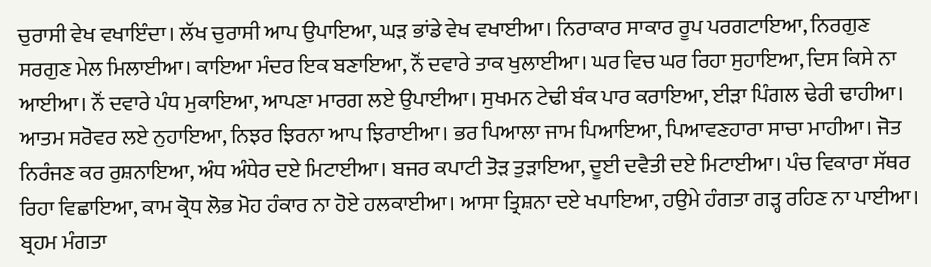ਚੁਰਾਸੀ ਵੇਖ ਵਖਾਇੰਦਾ। ਲੱਖ ਚੁਰਾਸੀ ਆਪ ਉਪਾਇਆ, ਘੜ ਭਾਂਡੇ ਵੇਖ ਵਖਾਈਆ। ਨਿਰਾਕਾਰ ਸਾਕਾਰ ਰੂਪ ਪਰਗਟਾਇਆ, ਨਿਰਗੁਣ ਸਰਗੁਣ ਮੇਲ ਮਿਲਾਈਆ। ਕਾਇਆ ਮੰਦਰ ਇਕ ਬਣਾਇਆ, ਨੌਂ ਦਵਾਰੇ ਤਾਕ ਖੁਲਾਈਆ। ਘਰ ਵਿਚ ਘਰ ਰਿਹਾ ਸੁਹਾਇਆ, ਦਿਸ ਕਿਸੇ ਨਾ ਆਈਆ। ਨੌਂ ਦਵਾਰੇ ਪੰਧ ਮੁਕਾਇਆ, ਆਪਣਾ ਮਾਰਗ ਲਏ ਉਪਾਈਆ। ਸੁਖਮਨ ਟੇਢੀ ਬੰਕ ਪਾਰ ਕਰਾਇਆ, ਈੜਾ ਪਿੰਗਲ ਢੇਰੀ ਢਾਹੀਆ। ਆਤਮ ਸਰੋਵਰ ਲਏ ਨੁਹਾਇਆ, ਨਿਝਰ ਝਿਰਨਾ ਆਪ ਝਿਰਾਈਆ। ਭਰ ਪਿਆਲਾ ਜਾਮ ਪਿਆਇਆ, ਪਿਆਵਣਹਾਰਾ ਸਾਚਾ ਮਾਹੀਆ। ਜੋਤ ਨਿਰੰਜਣ ਕਰ ਰੁਸ਼ਨਾਇਆ, ਅੰਧ ਅੰਧੇਰ ਦਏ ਮਿਟਾਈਆ। ਬਜਰ ਕਪਾਟੀ ਤੋੜ ਤੁੜਾਇਆ, ਦੂਈ ਦਵੈਤੀ ਦਏ ਮਿਟਾਈਆ। ਪੰਚ ਵਿਕਾਰਾ ਸੱਥਰ ਰਿਹਾ ਵਿਛਾਇਆ, ਕਾਮ ਕ੍ਰੋਧ ਲੋਭ ਮੋਹ ਹੰਕਾਰ ਨਾ ਹੋਏ ਹਲਕਾਈਆ। ਆਸਾ ਤ੍ਰਿਸ਼ਨਾ ਦਏ ਖਪਾਇਆ, ਹਉਮੇ ਹੰਗਤਾ ਗੜ੍ਹ ਰਹਿਣ ਨਾ ਪਾਈਆ। ਬ੍ਰਹਮ ਮੰਗਤਾ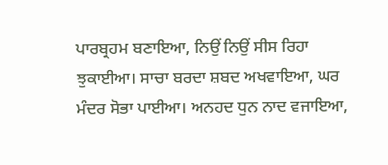ਪਾਰਬ੍ਰਹਮ ਬਣਾਇਆ, ਨਿਉਂ ਨਿਉਂ ਸੀਸ ਰਿਹਾ ਝੁਕਾਈਆ। ਸਾਚਾ ਬਰਦਾ ਸ਼ਬਦ ਅਖਵਾਇਆ, ਘਰ ਮੰਦਰ ਸੋਭਾ ਪਾਈਆ। ਅਨਹਦ ਧੁਨ ਨਾਦ ਵਜਾਇਆ,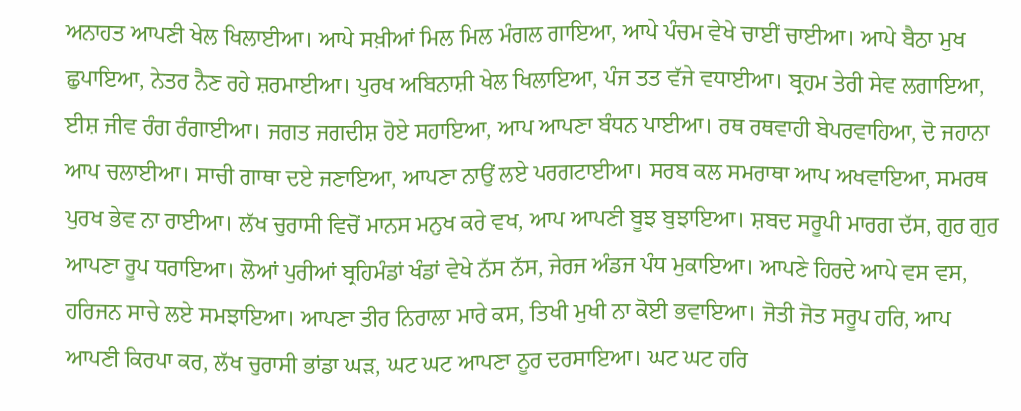ਅਨਾਹਤ ਆਪਣੀ ਖੇਲ ਖਿਲਾਈਆ। ਆਪੇ ਸਖ਼ੀਆਂ ਮਿਲ ਮਿਲ ਮੰਗਲ ਗਾਇਆ, ਆਪੇ ਪੰਚਮ ਵੇਖੇ ਚਾਈਂ ਚਾਈਆ। ਆਪੇ ਬੈਠਾ ਮੁਖ ਛੁਪਾਇਆ, ਨੇਤਰ ਨੈਣ ਰਹੇ ਸ਼ਰਮਾਈਆ। ਪੁਰਖ ਅਬਿਨਾਸ਼ੀ ਖੇਲ ਖਿਲਾਇਆ, ਪੰਜ ਤਤ ਵੱਜੇ ਵਧਾਈਆ। ਬ੍ਰਹਮ ਤੇਰੀ ਸੇਵ ਲਗਾਇਆ, ਈਸ਼ ਜੀਵ ਰੰਗ ਰੰਗਾਈਆ। ਜਗਤ ਜਗਦੀਸ਼ ਹੋਏ ਸਹਾਇਆ, ਆਪ ਆਪਣਾ ਬੰਧਨ ਪਾਈਆ। ਰਥ ਰਥਵਾਹੀ ਬੇਪਰਵਾਹਿਆ, ਦੋ ਜਹਾਨਾ ਆਪ ਚਲਾਈਆ। ਸਾਚੀ ਗਾਥਾ ਦਏ ਜਣਾਇਆ, ਆਪਣਾ ਨਾਉਂ ਲਏ ਪਰਗਟਾਈਆ। ਸਰਬ ਕਲ ਸਮਰਾਥਾ ਆਪ ਅਖਵਾਇਆ, ਸਮਰਥ ਪੁਰਖ ਭੇਵ ਨਾ ਰਾਈਆ। ਲੱਖ ਚੁਰਾਸੀ ਵਿਚੋਂ ਮਾਨਸ ਮਨੁਖ ਕਰੇ ਵਖ, ਆਪ ਆਪਣੀ ਬੂਝ ਬੁਝਾਇਆ। ਸ਼ਬਦ ਸਰੂਪੀ ਮਾਰਗ ਦੱਸ, ਗੁਰ ਗੁਰ ਆਪਣਾ ਰੂਪ ਧਰਾਇਆ। ਲੋਆਂ ਪੁਰੀਆਂ ਬ੍ਰਹਿਮੰਡਾਂ ਖੰਡਾਂ ਵੇਖੇ ਨੱਸ ਨੱਸ, ਜੇਰਜ ਅੰਡਜ ਪੰਧ ਮੁਕਾਇਆ। ਆਪਣੇ ਹਿਰਦੇ ਆਪੇ ਵਸ ਵਸ, ਹਰਿਜਨ ਸਾਚੇ ਲਏ ਸਮਝਾਇਆ। ਆਪਣਾ ਤੀਰ ਨਿਰਾਲਾ ਮਾਰੇ ਕਸ, ਤਿਖੀ ਮੁਖੀ ਨਾ ਕੋਈ ਭਵਾਇਆ। ਜੋਤੀ ਜੋਤ ਸਰੂਪ ਹਰਿ, ਆਪ ਆਪਣੀ ਕਿਰਪਾ ਕਰ, ਲੱਖ ਚੁਰਾਸੀ ਭਾਂਡਾ ਘੜ, ਘਟ ਘਟ ਆਪਣਾ ਨੂਰ ਦਰਸਾਇਆ। ਘਟ ਘਟ ਹਰਿ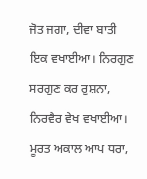ਜੋਤ ਜਗਾ, ਦੀਵਾ ਬਾਤੀ ਇਕ ਵਖਾਈਆ। ਨਿਰਗੁਣ ਸਰਗੁਣ ਕਰ ਰੁਸ਼ਨਾ, ਨਿਰਵੈਰ ਵੇਖ ਵਖਾਈਆ। ਮੂਰਤ ਅਕਾਲ ਆਪ ਧਰਾ,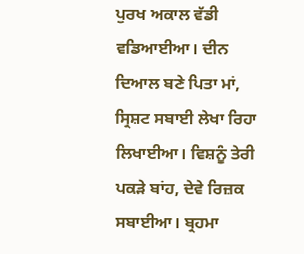ਪੁਰਖ ਅਕਾਲ ਵੱਡੀ ਵਡਿਆਈਆ। ਦੀਨ ਦਿਆਲ ਬਣੇ ਪਿਤਾ ਮਾਂ, ਸ੍ਰਿਸ਼ਟ ਸਬਾਈ ਲੇਖਾ ਰਿਹਾ ਲਿਖਾਈਆ। ਵਿਸ਼ਨੂੰ ਤੇਰੀ ਪਕੜੇ ਬਾਂਹ, ਦੇਵੇ ਰਿਜ਼ਕ ਸਬਾਈਆ। ਬ੍ਰਹਮਾ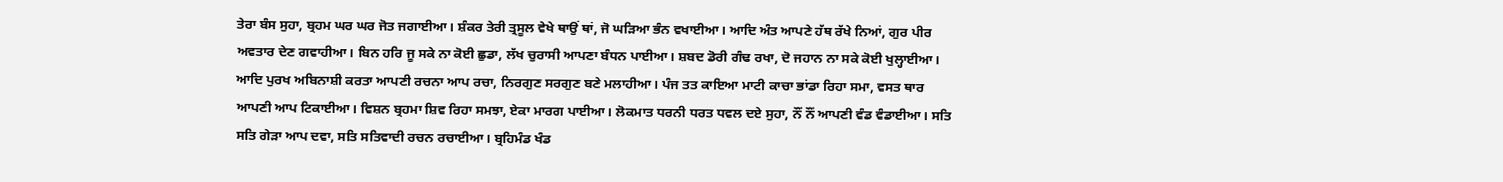ਤੇਰਾ ਬੰਸ ਸੁਹਾ, ਬ੍ਰਹਮ ਘਰ ਘਰ ਜੋਤ ਜਗਾਈਆ। ਸ਼ੰਕਰ ਤੇਰੀ ਤ੍ਰਸੂਲ ਵੇਖੇ ਥਾਉਂ ਥਾਂ, ਜੋ ਘੜਿਆ ਭੰਨ ਵਖਾਈਆ। ਆਦਿ ਅੰਤ ਆਪਣੇ ਹੱਥ ਰੱਖੇ ਨਿਆਂ, ਗੁਰ ਪੀਰ ਅਵਤਾਰ ਦੇਣ ਗਵਾਹੀਆ। ਬਿਨ ਹਰਿ ਜੂ ਸਕੇ ਨਾ ਕੋਈ ਛੁਡਾ, ਲੱਖ ਚੁਰਾਸੀ ਆਪਣਾ ਬੰਧਨ ਪਾਈਆ। ਸ਼ਬਦ ਡੋਰੀ ਗੰਢ ਰਖਾ, ਦੋ ਜਹਾਨ ਨਾ ਸਕੇ ਕੋਈ ਖੁਲ੍ਹਾਈਆ। ਆਦਿ ਪੁਰਖ ਅਬਿਨਾਸ਼ੀ ਕਰਤਾ ਆਪਣੀ ਰਚਨਾ ਆਪ ਰਚਾ, ਨਿਰਗੁਣ ਸਰਗੁਣ ਬਣੇ ਮਲਾਹੀਆ। ਪੰਜ ਤਤ ਕਾਇਆ ਮਾਟੀ ਕਾਚਾ ਭਾਂਡਾ ਰਿਹਾ ਸਮਾ, ਵਸਤ ਥਾਰ ਆਪਣੀ ਆਪ ਟਿਕਾਈਆ। ਵਿਸ਼ਨ ਬ੍ਰਹਮਾ ਸ਼ਿਵ ਰਿਹਾ ਸਮਝਾ, ਏਕਾ ਮਾਰਗ ਪਾਈਆ। ਲੋਕਮਾਤ ਧਰਨੀ ਧਰਤ ਧਵਲ ਦਏ ਸੁਹਾ, ਨੌਂ ਨੌਂ ਆਪਣੀ ਵੰਡ ਵੰਡਾਈਆ। ਸਤਿ ਸਤਿ ਗੇੜਾ ਆਪ ਦਵਾ, ਸਤਿ ਸਤਿਵਾਦੀ ਰਚਨ ਰਚਾਈਆ। ਬ੍ਰਹਿਮੰਡ ਖੰਡ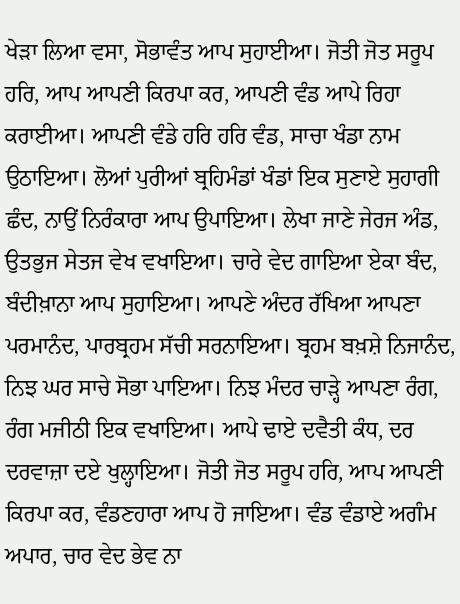ਖੇੜਾ ਲਿਆ ਵਸਾ, ਸੋਭਾਵੰਤ ਆਪ ਸੁਹਾਈਆ। ਜੋਤੀ ਜੋਤ ਸਰੂਪ ਹਰਿ, ਆਪ ਆਪਣੀ ਕਿਰਪਾ ਕਰ, ਆਪਣੀ ਵੰਡ ਆਪੇ ਰਿਹਾ ਕਰਾਈਆ। ਆਪਣੀ ਵੰਡੇ ਹਰਿ ਹਰਿ ਵੰਡ, ਸਾਚਾ ਖੰਡਾ ਨਾਮ ਉਠਾਇਆ। ਲੋਆਂ ਪੁਰੀਆਂ ਬ੍ਰਹਿਮੰਡਾਂ ਖੰਡਾਂ ਇਕ ਸੁਣਾਏ ਸੁਹਾਗੀ ਛੰਦ, ਨਾਉਂ ਨਿਰੰਕਾਰਾ ਆਪ ਉਪਾਇਆ। ਲੇਖਾ ਜਾਣੇ ਜੇਰਜ ਅੰਡ, ਉਤਭੁਜ ਸੇਤਜ ਵੇਖ ਵਖਾਇਆ। ਚਾਰੇ ਵੇਦ ਗਾਇਆ ਏਕਾ ਬੰਦ, ਬੰਦੀਖ਼ਾਨਾ ਆਪ ਸੁਹਾਇਆ। ਆਪਣੇ ਅੰਦਰ ਰੱਖਿਆ ਆਪਣਾ ਪਰਮਾਨੰਦ, ਪਾਰਬ੍ਰਹਮ ਸੱਚੀ ਸਰਨਾਇਆ। ਬ੍ਰਹਮ ਬਖ਼ਸ਼ੇ ਨਿਜਾਨੰਦ, ਨਿਝ ਘਰ ਸਾਚੇ ਸੋਭਾ ਪਾਇਆ। ਨਿਝ ਮੰਦਰ ਚਾੜ੍ਹੇ ਆਪਣਾ ਰੰਗ, ਰੰਗ ਮਜੀਠੀ ਇਕ ਵਖਾਇਆ। ਆਪੇ ਢਾਏ ਦਵੈਤੀ ਕੰਧ, ਦਰ ਦਰਵਾਜ਼ਾ ਦਏ ਖੁਲ੍ਹਾਇਆ। ਜੋਤੀ ਜੋਤ ਸਰੂਪ ਹਰਿ, ਆਪ ਆਪਣੀ ਕਿਰਪਾ ਕਰ, ਵੰਡਣਹਾਰਾ ਆਪ ਹੋ ਜਾਇਆ। ਵੰਡ ਵੰਡਾਏ ਅਗੰਮ ਅਪਾਰ, ਚਾਰ ਵੇਦ ਭੇਵ ਨਾ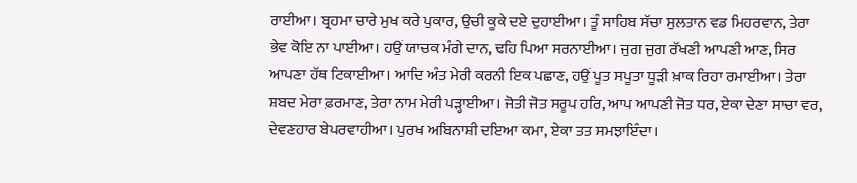ਰਾਈਆ। ਬ੍ਰਹਮਾ ਚਾਰੇ ਮੁਖ ਕਰੇ ਪੁਕਾਰ, ਉਚੀ ਕੂਕੇ ਦਏ ਦੁਹਾਈਆ। ਤੂੰ ਸਾਹਿਬ ਸੱਚਾ ਸੁਲਤਾਨ ਵਡ ਮਿਹਰਵਾਨ, ਤੇਰਾ ਭੇਵ ਕੋਇ ਨਾ ਪਾਈਆ। ਹਉਂ ਯਾਚਕ ਮੰਗੇ ਦਾਨ, ਢਹਿ ਪਿਆ ਸਰਨਾਈਆ। ਜੁਗ ਜੁਗ ਰੱਖਣੀ ਆਪਣੀ ਆਣ, ਸਿਰ ਆਪਣਾ ਹੱਥ ਟਿਕਾਈਆ। ਆਦਿ ਅੰਤ ਮੇਰੀ ਕਰਨੀ ਇਕ ਪਛਾਣ, ਹਉਂ ਪੂਤ ਸਪੂਤਾ ਧੂੜੀ ਖ਼ਾਕ ਰਿਹਾ ਰਮਾਈਆ। ਤੇਰਾ ਸ਼ਬਦ ਮੇਰਾ ਫ਼ਰਮਾਣ, ਤੇਰਾ ਨਾਮ ਮੇਰੀ ਪੜ੍ਹਾਈਆ। ਜੋਤੀ ਜੋਤ ਸਰੂਪ ਹਰਿ, ਆਪ ਆਪਣੀ ਜੋਤ ਧਰ, ਏਕਾ ਦੇਣਾ ਸਾਚਾ ਵਰ, ਦੇਵਣਹਾਰ ਬੇਪਰਵਾਹੀਆ। ਪੁਰਖ ਅਬਿਨਾਸ਼ੀ ਦਇਆ ਕਮਾ, ਏਕਾ ਤਤ ਸਮਝਾਇੰਦਾ।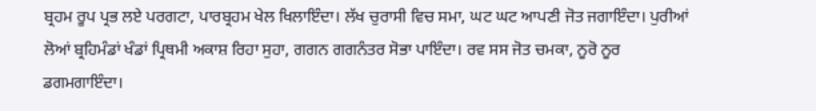ਬ੍ਰਹਮ ਰੂਪ ਪ੍ਰਭ ਲਏ ਪਰਗਟਾ, ਪਾਰਬ੍ਰਹਮ ਖੇਲ ਖਿਲਾਇੰਦਾ। ਲੱਖ ਚੁਰਾਸੀ ਵਿਚ ਸਮਾ, ਘਟ ਘਟ ਆਪਣੀ ਜੋਤ ਜਗਾਇੰਦਾ। ਪੁਰੀਆਂ ਲੋਆਂ ਬ੍ਰਹਿਮੰਡਾਂ ਖੰਡਾਂ ਪ੍ਰਿਥਮੀ ਅਕਾਸ਼ ਰਿਹਾ ਸੁਹਾ, ਗਗਨ ਗਗਨੰਤਰ ਸੋਭਾ ਪਾਇੰਦਾ। ਰਵ ਸਸ ਜੋਤ ਚਮਕਾ, ਨੂਰੋ ਨੂਰ ਡਗਮਗਾਇੰਦਾ।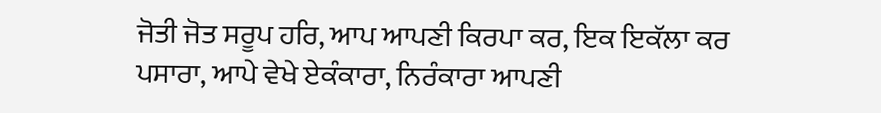ਜੋਤੀ ਜੋਤ ਸਰੂਪ ਹਰਿ, ਆਪ ਆਪਣੀ ਕਿਰਪਾ ਕਰ, ਇਕ ਇਕੱਲਾ ਕਰ ਪਸਾਰਾ, ਆਪੇ ਵੇਖੇ ਏਕੰਕਾਰਾ, ਨਿਰੰਕਾਰਾ ਆਪਣੀ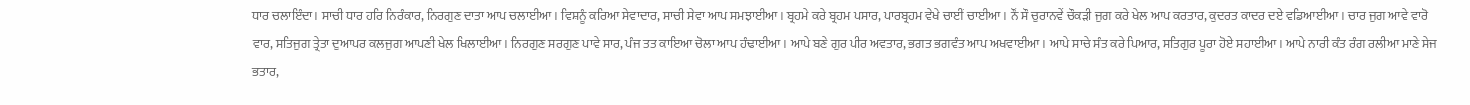ਧਾਰ ਚਲਾਇੰਦਾ। ਸਾਚੀ ਧਾਰ ਹਰਿ ਨਿਰੰਕਾਰ, ਨਿਰਗੁਣ ਦਾਤਾ ਆਪ ਚਲਾਈਆ। ਵਿਸ਼ਨੂੰ ਕਰਿਆ ਸੇਵਾਦਾਰ, ਸਾਚੀ ਸੇਵਾ ਆਪ ਸਮਝਾਈਆ। ਬ੍ਰਹਮੇ ਕਰੇ ਬ੍ਰਹਮ ਪਸਾਰ, ਪਾਰਬ੍ਰਹਮ ਵੇਖੇ ਚਾਈਂ ਚਾਈਆ। ਨੌਂ ਸੌ ਚੁਰਾਨਵੇਂ ਚੌਕੜੀ ਜੁਗ ਕਰੇ ਖੇਲ ਆਪ ਕਰਤਾਰ, ਕੁਦਰਤ ਕਾਦਰ ਦਏ ਵਡਿਆਈਆ। ਚਾਰ ਜੁਗ ਆਵੇ ਵਾਰੋ ਵਾਰ, ਸਤਿਜੁਗ ਤ੍ਰੇਤਾ ਦੁਆਪਰ ਕਲਜੁਗ ਆਪਣੀ ਖੇਲ ਖਿਲਾਈਆ। ਨਿਰਗੁਣ ਸਰਗੁਣ ਪਾਵੇ ਸਾਰ, ਪੰਜ ਤਤ ਕਾਇਆ ਚੋਲਾ ਆਪ ਹੰਢਾਈਆ। ਆਪੇ ਬਣੇ ਗੁਰ ਪੀਰ ਅਵਤਾਰ, ਭਗਤ ਭਗਵੰਤ ਆਪ ਅਖਵਾਈਆ। ਆਪੇ ਸਾਚੇ ਸੰਤ ਕਰੇ ਪਿਆਰ, ਸਤਿਗੁਰ ਪੂਰਾ ਹੋਏ ਸਹਾਈਆ। ਆਪੇ ਨਾਰੀ ਕੰਤ ਰੰਗ ਰਲੀਆ ਮਾਣੇ ਸੇਜ ਭਤਾਰ,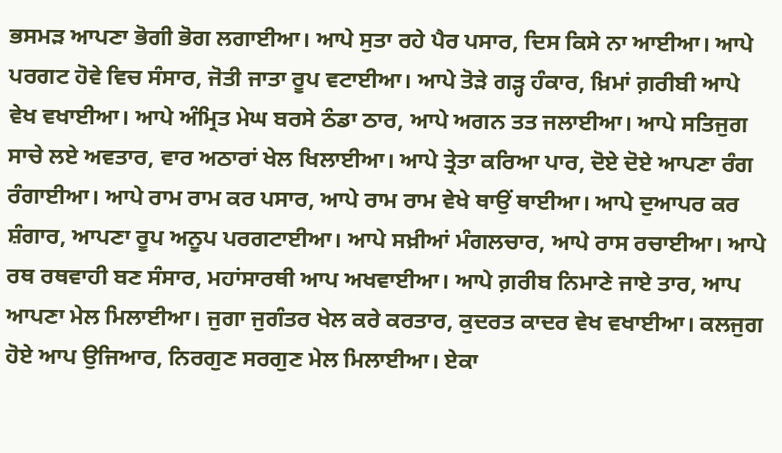ਭਸਮੜ ਆਪਣਾ ਭੋਗੀ ਭੋਗ ਲਗਾਈਆ। ਆਪੇ ਸੁਤਾ ਰਹੇ ਪੈਰ ਪਸਾਰ, ਦਿਸ ਕਿਸੇ ਨਾ ਆਈਆ। ਆਪੇ ਪਰਗਟ ਹੋਵੇ ਵਿਚ ਸੰਸਾਰ, ਜੋਤੀ ਜਾਤਾ ਰੂਪ ਵਟਾਈਆ। ਆਪੇ ਤੋੜੇ ਗੜ੍ਹ ਹੰਕਾਰ, ਖ਼ਿਮਾਂ ਗ਼ਰੀਬੀ ਆਪੇ ਵੇਖ ਵਖਾਈਆ। ਆਪੇ ਅੰਮ੍ਰਿਤ ਮੇਘ ਬਰਸੇ ਠੰਡਾ ਠਾਰ, ਆਪੇ ਅਗਨ ਤਤ ਜਲਾਈਆ। ਆਪੇ ਸਤਿਜੁਗ ਸਾਚੇ ਲਏ ਅਵਤਾਰ, ਵਾਰ ਅਠਾਰਾਂ ਖੇਲ ਖਿਲਾਈਆ। ਆਪੇ ਤ੍ਰੇਤਾ ਕਰਿਆ ਪਾਰ, ਦੋਏ ਦੋਏ ਆਪਣਾ ਰੰਗ ਰੰਗਾਈਆ। ਆਪੇ ਰਾਮ ਰਾਮ ਕਰ ਪਸਾਰ, ਆਪੇ ਰਾਮ ਰਾਮ ਵੇਖੇ ਥਾਉਂ ਥਾਈਆ। ਆਪੇ ਦੁਆਪਰ ਕਰ ਸ਼ੰਗਾਰ, ਆਪਣਾ ਰੂਪ ਅਨੂਪ ਪਰਗਟਾਈਆ। ਆਪੇ ਸਖ਼ੀਆਂ ਮੰਗਲਚਾਰ, ਆਪੇ ਰਾਸ ਰਚਾਈਆ। ਆਪੇ ਰਥ ਰਥਵਾਹੀ ਬਣ ਸੰਸਾਰ, ਮਹਾਂਸਾਰਥੀ ਆਪ ਅਖਵਾਈਆ। ਆਪੇ ਗ਼ਰੀਬ ਨਿਮਾਣੇ ਜਾਏ ਤਾਰ, ਆਪ ਆਪਣਾ ਮੇਲ ਮਿਲਾਈਆ। ਜੁਗਾ ਜੁਗੰਤਰ ਖੇਲ ਕਰੇ ਕਰਤਾਰ, ਕੁਦਰਤ ਕਾਦਰ ਵੇਖ ਵਖਾਈਆ। ਕਲਜੁਗ ਹੋਏ ਆਪ ਉਜਿਆਰ, ਨਿਰਗੁਣ ਸਰਗੁਣ ਮੇਲ ਮਿਲਾਈਆ। ਏਕਾ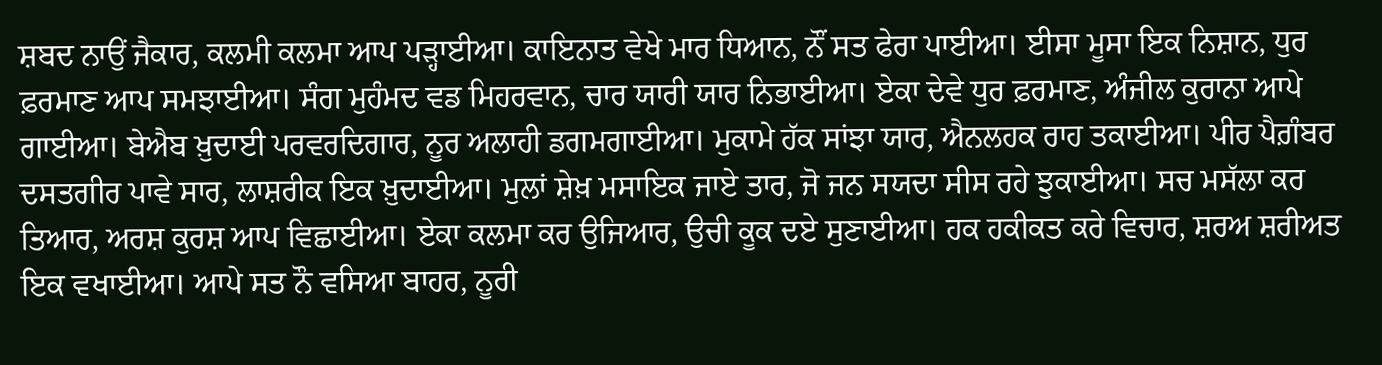ਸ਼ਬਦ ਨਾਉਂ ਜੈਕਾਰ, ਕਲਮੀ ਕਲਮਾ ਆਪ ਪੜ੍ਹਾਈਆ। ਕਾਇਨਾਤ ਵੇਖੇ ਮਾਰ ਧਿਆਨ, ਨੌਂ ਸਤ ਫੇਰਾ ਪਾਈਆ। ਈਸਾ ਮੂਸਾ ਇਕ ਨਿਸ਼ਾਨ, ਧੁਰ ਫ਼ਰਮਾਣ ਆਪ ਸਮਝਾਈਆ। ਸੰਗ ਮੁਹੰਮਦ ਵਡ ਮਿਹਰਵਾਨ, ਚਾਰ ਯਾਰੀ ਯਾਰ ਨਿਭਾਈਆ। ਏਕਾ ਦੇਵੇ ਧੁਰ ਫ਼ਰਮਾਣ, ਅੰਜੀਲ ਕੁਰਾਨਾ ਆਪੇ ਗਾਈਆ। ਬੇਐਬ ਖ਼ੁਦਾਈ ਪਰਵਰਦਿਗਾਰ, ਨੂਰ ਅਲਾਹੀ ਡਗਮਗਾਈਆ। ਮੁਕਾਮੇ ਹੱਕ ਸਾਂਝਾ ਯਾਰ, ਐਨਲਹਕ ਰਾਹ ਤਕਾਈਆ। ਪੀਰ ਪੈਗ਼ੰਬਰ ਦਸਤਗੀਰ ਪਾਵੇ ਸਾਰ, ਲਾਸ਼ਰੀਕ ਇਕ ਖ਼ੁਦਾਈਆ। ਮੁਲਾਂ ਸ਼ੇਖ਼ ਮਸਾਇਕ ਜਾਏ ਤਾਰ, ਜੋ ਜਨ ਸਯਦਾ ਸੀਸ ਰਹੇ ਝੁਕਾਈਆ। ਸਚ ਮਸੱਲਾ ਕਰ ਤਿਆਰ, ਅਰਸ਼ ਕੁਰਸ਼ ਆਪ ਵਿਛਾਈਆ। ਏਕਾ ਕਲਮਾ ਕਰ ਉਜਿਆਰ, ਉਚੀ ਕੂਕ ਦਏ ਸੁਣਾਈਆ। ਹਕ ਹਕੀਕਤ ਕਰੇ ਵਿਚਾਰ, ਸ਼ਰਅ ਸ਼ਰੀਅਤ ਇਕ ਵਖਾਈਆ। ਆਪੇ ਸਤ ਨੌ ਵਸਿਆ ਬਾਹਰ, ਨੂਰੀ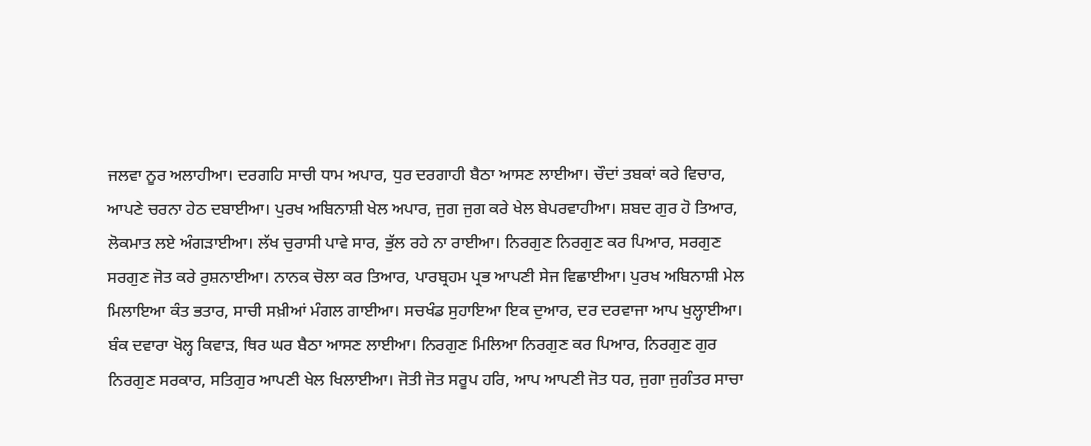ਜਲਵਾ ਨੂਰ ਅਲਾਹੀਆ। ਦਰਗਹਿ ਸਾਚੀ ਧਾਮ ਅਪਾਰ, ਧੁਰ ਦਰਗਾਹੀ ਬੈਠਾ ਆਸਣ ਲਾਈਆ। ਚੌਦਾਂ ਤਬਕਾਂ ਕਰੇ ਵਿਚਾਰ, ਆਪਣੇ ਚਰਨਾ ਹੇਠ ਦਬਾਈਆ। ਪੁਰਖ ਅਬਿਨਾਸ਼ੀ ਖੇਲ ਅਪਾਰ, ਜੁਗ ਜੁਗ ਕਰੇ ਖੇਲ ਬੇਪਰਵਾਹੀਆ। ਸ਼ਬਦ ਗੁਰ ਹੋ ਤਿਆਰ, ਲੋਕਮਾਤ ਲਏ ਅੰਗੜਾਈਆ। ਲੱਖ ਚੁਰਾਸੀ ਪਾਵੇ ਸਾਰ, ਭੁੱਲ ਰਹੇ ਨਾ ਰਾਈਆ। ਨਿਰਗੁਣ ਨਿਰਗੁਣ ਕਰ ਪਿਆਰ, ਸਰਗੁਣ ਸਰਗੁਣ ਜੋਤ ਕਰੇ ਰੁਸ਼ਨਾਈਆ। ਨਾਨਕ ਚੋਲਾ ਕਰ ਤਿਆਰ, ਪਾਰਬ੍ਰਹਮ ਪ੍ਰਭ ਆਪਣੀ ਸੇਜ ਵਿਛਾਈਆ। ਪੁਰਖ ਅਬਿਨਾਸ਼ੀ ਮੇਲ ਮਿਲਾਇਆ ਕੰਤ ਭਤਾਰ, ਸਾਚੀ ਸਖ਼ੀਆਂ ਮੰਗਲ ਗਾਈਆ। ਸਚਖੰਡ ਸੁਹਾਇਆ ਇਕ ਦੁਆਰ, ਦਰ ਦਰਵਾਜਾ ਆਪ ਖੁਲ੍ਹਾਈਆ। ਬੰਕ ਦਵਾਰਾ ਖੋਲ੍ਹ ਕਿਵਾੜ, ਥਿਰ ਘਰ ਬੈਠਾ ਆਸਣ ਲਾਈਆ। ਨਿਰਗੁਣ ਮਿਲਿਆ ਨਿਰਗੁਣ ਕਰ ਪਿਆਰ, ਨਿਰਗੁਣ ਗੁਰ ਨਿਰਗੁਣ ਸਰਕਾਰ, ਸਤਿਗੁਰ ਆਪਣੀ ਖੇਲ ਖਿਲਾਈਆ। ਜੋਤੀ ਜੋਤ ਸਰੂਪ ਹਰਿ, ਆਪ ਆਪਣੀ ਜੋਤ ਧਰ, ਜੁਗਾ ਜੁਗੰਤਰ ਸਾਚਾ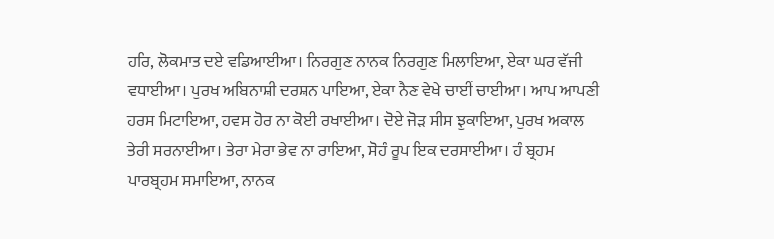ਹਰਿ, ਲੋਕਮਾਤ ਦਏ ਵਡਿਆਈਆ। ਨਿਰਗੁਣ ਨਾਨਕ ਨਿਰਗੁਣ ਮਿਲਾਇਆ, ਏਕਾ ਘਰ ਵੱਜੀ ਵਧਾਈਆ। ਪੁਰਖ ਅਬਿਨਾਸ਼ੀ ਦਰਸ਼ਨ ਪਾਇਆ, ਏਕਾ ਨੈਣ ਵੇਖੇ ਚਾਈਂ ਚਾਈਆ। ਆਪ ਆਪਣੀ ਹਰਸ ਮਿਟਾਇਆ, ਹਵਸ ਹੋਰ ਨਾ ਕੋਈ ਰਖਾਈਆ। ਦੋਏ ਜੋੜ ਸੀਸ ਝੁਕਾਇਆ, ਪੁਰਖ ਅਕਾਲ ਤੇਰੀ ਸਰਨਾਈਆ। ਤੇਰਾ ਮੇਰਾ ਭੇਵ ਨਾ ਰਾਇਆ, ਸੋਹੰ ਰੂਪ ਇਕ ਦਰਸਾਈਆ। ਹੰ ਬ੍ਰਹਮ ਪਾਰਬ੍ਰਹਮ ਸਮਾਇਆ, ਨਾਨਕ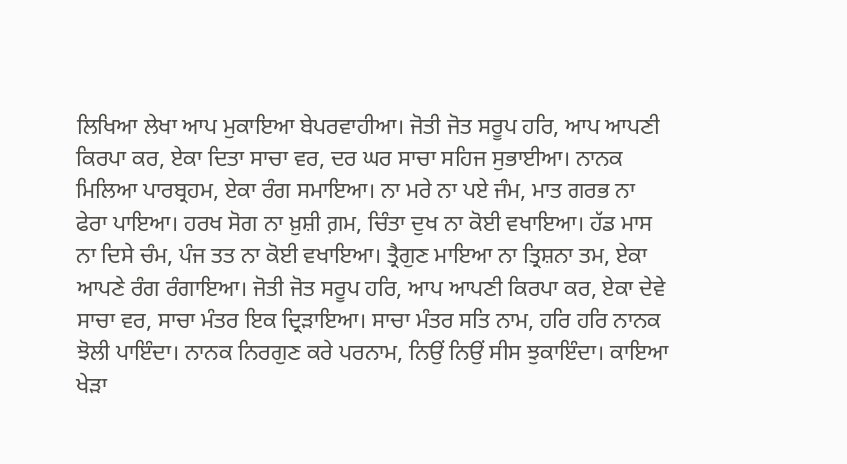ਲਿਖਿਆ ਲੇਖਾ ਆਪ ਮੁਕਾਇਆ ਬੇਪਰਵਾਹੀਆ। ਜੋਤੀ ਜੋਤ ਸਰੂਪ ਹਰਿ, ਆਪ ਆਪਣੀ ਕਿਰਪਾ ਕਰ, ਏਕਾ ਦਿਤਾ ਸਾਚਾ ਵਰ, ਦਰ ਘਰ ਸਾਚਾ ਸਹਿਜ ਸੁਭਾਈਆ। ਨਾਨਕ ਮਿਲਿਆ ਪਾਰਬ੍ਰਹਮ, ਏਕਾ ਰੰਗ ਸਮਾਇਆ। ਨਾ ਮਰੇ ਨਾ ਪਏ ਜੰਮ, ਮਾਤ ਗਰਭ ਨਾ ਫੇਰਾ ਪਾਇਆ। ਹਰਖ ਸੋਗ ਨਾ ਖ਼ੁਸ਼ੀ ਗ਼ਮ, ਚਿੰਤਾ ਦੁਖ ਨਾ ਕੋਈ ਵਖਾਇਆ। ਹੱਡ ਮਾਸ ਨਾ ਦਿਸੇ ਚੰਮ, ਪੰਜ ਤਤ ਨਾ ਕੋਈ ਵਖਾਇਆ। ਤ੍ਰੈਗੁਣ ਮਾਇਆ ਨਾ ਤ੍ਰਿਸ਼ਨਾ ਤਮ, ਏਕਾ ਆਪਣੇ ਰੰਗ ਰੰਗਾਇਆ। ਜੋਤੀ ਜੋਤ ਸਰੂਪ ਹਰਿ, ਆਪ ਆਪਣੀ ਕਿਰਪਾ ਕਰ, ਏਕਾ ਦੇਵੇ ਸਾਚਾ ਵਰ, ਸਾਚਾ ਮੰਤਰ ਇਕ ਦ੍ਰਿੜਾਇਆ। ਸਾਚਾ ਮੰਤਰ ਸਤਿ ਨਾਮ, ਹਰਿ ਹਰਿ ਨਾਨਕ ਝੋਲੀ ਪਾਇੰਦਾ। ਨਾਨਕ ਨਿਰਗੁਣ ਕਰੇ ਪਰਨਾਮ, ਨਿਉਂ ਨਿਉਂ ਸੀਸ ਝੁਕਾਇੰਦਾ। ਕਾਇਆ ਖੇੜਾ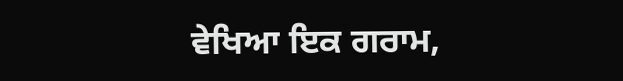ਵੇਖਿਆ ਇਕ ਗਰਾਮ,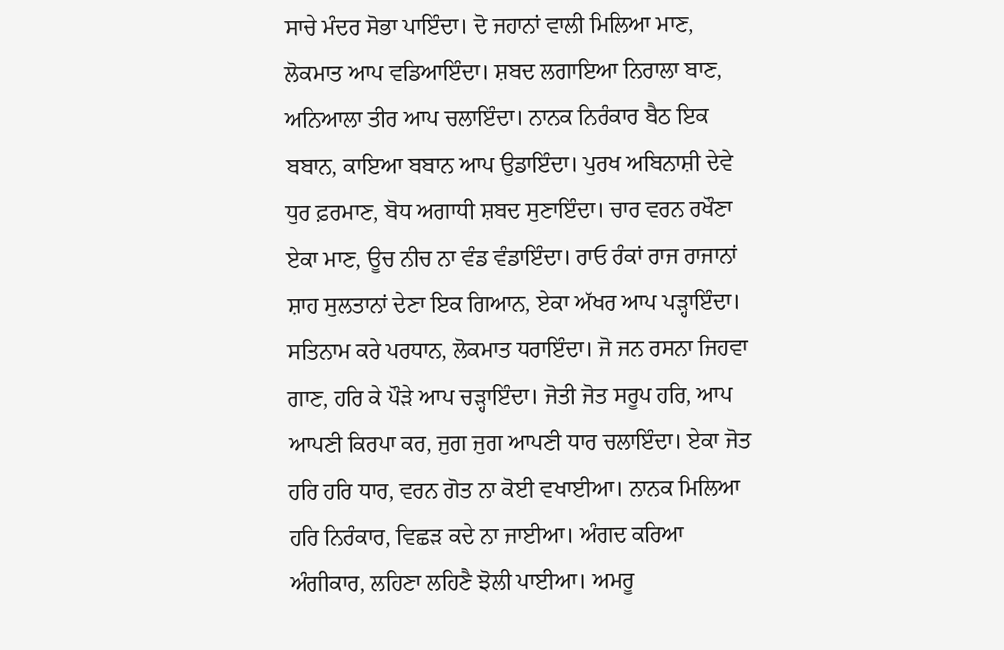ਸਾਚੇ ਮੰਦਰ ਸੋਭਾ ਪਾਇੰਦਾ। ਦੋ ਜਹਾਨਾਂ ਵਾਲੀ ਮਿਲਿਆ ਮਾਣ, ਲੋਕਮਾਤ ਆਪ ਵਡਿਆਇੰਦਾ। ਸ਼ਬਦ ਲਗਾਇਆ ਨਿਰਾਲਾ ਬਾਣ, ਅਨਿਆਲਾ ਤੀਰ ਆਪ ਚਲਾਇੰਦਾ। ਨਾਨਕ ਨਿਰੰਕਾਰ ਬੈਠ ਇਕ ਬਬਾਨ, ਕਾਇਆ ਬਬਾਨ ਆਪ ਉਡਾਇੰਦਾ। ਪੁਰਖ ਅਬਿਨਾਸ਼ੀ ਦੇਵੇ ਧੁਰ ਫ਼ਰਮਾਣ, ਬੋਧ ਅਗਾਧੀ ਸ਼ਬਦ ਸੁਣਾਇੰਦਾ। ਚਾਰ ਵਰਨ ਰਖੌਣਾ ਏਕਾ ਮਾਣ, ਊਚ ਨੀਚ ਨਾ ਵੰਡ ਵੰਡਾਇੰਦਾ। ਰਾਓ ਰੰਕਾਂ ਰਾਜ ਰਾਜਾਨਾਂ ਸ਼ਾਹ ਸੁਲਤਾਨਾਂ ਦੇਣਾ ਇਕ ਗਿਆਨ, ਏਕਾ ਅੱਖਰ ਆਪ ਪੜ੍ਹਾਇੰਦਾ। ਸਤਿਨਾਮ ਕਰੇ ਪਰਧਾਨ, ਲੋਕਮਾਤ ਧਰਾਇੰਦਾ। ਜੋ ਜਨ ਰਸਨਾ ਜਿਹਵਾ ਗਾਣ, ਹਰਿ ਕੇ ਪੌੜੇ ਆਪ ਚੜ੍ਹਾਇੰਦਾ। ਜੋਤੀ ਜੋਤ ਸਰੂਪ ਹਰਿ, ਆਪ ਆਪਣੀ ਕਿਰਪਾ ਕਰ, ਜੁਗ ਜੁਗ ਆਪਣੀ ਧਾਰ ਚਲਾਇੰਦਾ। ਏਕਾ ਜੋਤ ਹਰਿ ਹਰਿ ਧਾਰ, ਵਰਨ ਗੋਤ ਨਾ ਕੋਈ ਵਖਾਈਆ। ਨਾਨਕ ਮਿਲਿਆ ਹਰਿ ਨਿਰੰਕਾਰ, ਵਿਛੜ ਕਦੇ ਨਾ ਜਾਈਆ। ਅੰਗਦ ਕਰਿਆ ਅੰਗੀਕਾਰ, ਲਹਿਣਾ ਲਹਿਣੈ ਝੋਲੀ ਪਾਈਆ। ਅਮਰੂ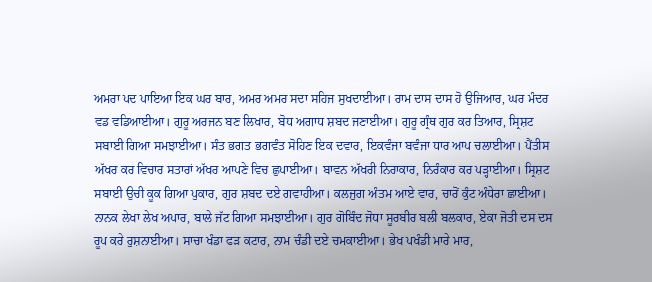ਅਮਰਾ ਪਦ ਪਾਇਆ ਇਕ ਘਰ ਬਾਰ, ਅਮਰ ਅਮਰ ਸਦਾ ਸਹਿਜ ਸੁਖਦਾਈਆ। ਰਾਮ ਦਾਸ ਦਾਸ ਹੋ ਉਜਿਆਰ, ਘਰ ਮੰਦਰ ਵਡ ਵਡਿਆਈਆ। ਗੁਰੂ ਅਰਜਨ ਬਣ ਲਿਖਾਰ, ਬੋਧ ਅਗਾਧ ਸ਼ਬਦ ਜਣਾਈਆ। ਗੁਰੂ ਗ੍ਰੰਥ ਗੁਰ ਕਰ ਤਿਆਰ, ਸ੍ਰਿਸ਼ਟ ਸਬਾਈ ਗਿਆ ਸਮਝਾਈਆ। ਸੰਤ ਭਗਤ ਭਗਵੰਤ ਸੋਹਿਣ ਇਕ ਦਵਾਰ, ਇਕਵੰਜਾ ਬਵੰਜਾ ਧਾਰ ਆਪ ਚਲਾਈਆ। ਪੈਂਤੀਸ ਅੱਖਰ ਕਰ ਵਿਚਾਰ ਸਤਾਰਾਂ ਅੱਖਰ ਆਪਣੇ ਵਿਚ ਛੁਪਾਈਆ। ਬਾਵਨ ਅੱਖਰੀ ਨਿਰਾਕਾਰ, ਨਿਰੰਕਾਰ ਕਰ ਪੜ੍ਹਾਈਆ। ਸ੍ਰਿਸ਼ਟ ਸਬਾਈ ਉਚੀ ਕੂਕ ਗਿਆ ਪੁਕਾਰ, ਗੁਰ ਸ਼ਬਦ ਦਏ ਗਵਾਹੀਆ। ਕਲਜੁਗ ਅੰਤਮ ਆਏ ਵਾਰ, ਚਾਰੋਂ ਕੁੰਟ ਅੰਧੇਰਾ ਛਾਈਆ। ਨਾਨਕ ਲੇਖਾ ਲੇਖ ਅਪਾਰ, ਬਾਲੇ ਜੱਟ ਗਿਆ ਸਮਝਾਈਆ। ਗੁਰ ਗੋਬਿੰਦ ਜੋਧਾ ਸੂਰਬੀਰ ਬਲੀ ਬਲਕਾਰ, ਏਕਾ ਜੋਤੀ ਦਸ ਦਸ ਰੂਪ ਕਰੇ ਰੁਸ਼ਨਾਈਆ। ਸਾਚਾ ਖੰਡਾ ਫੜ ਕਟਾਰ, ਨਾਮ ਚੰਡੀ ਦਏ ਚਮਕਾਈਆ। ਭੇਖ ਪਖੰਡੀ ਮਾਰੇ ਮਾਰ,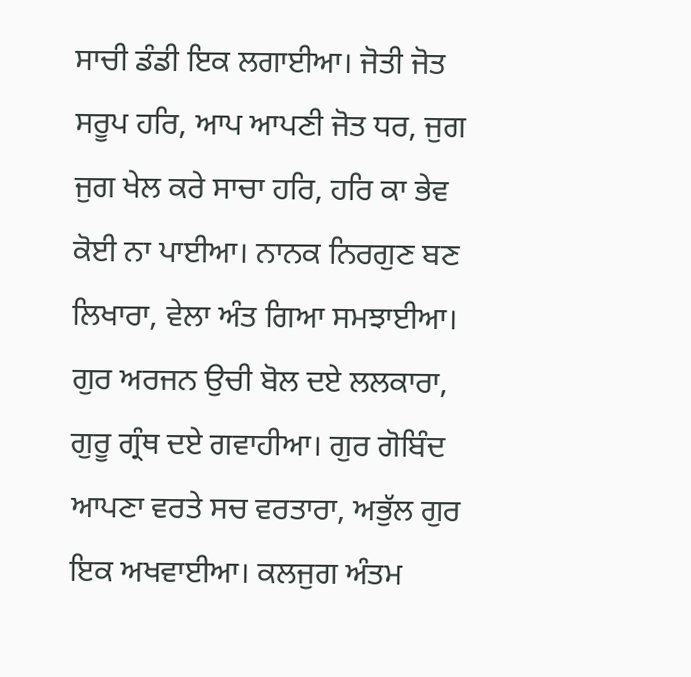ਸਾਚੀ ਡੰਡੀ ਇਕ ਲਗਾਈਆ। ਜੋਤੀ ਜੋਤ ਸਰੂਪ ਹਰਿ, ਆਪ ਆਪਣੀ ਜੋਤ ਧਰ, ਜੁਗ ਜੁਗ ਖੇਲ ਕਰੇ ਸਾਚਾ ਹਰਿ, ਹਰਿ ਕਾ ਭੇਵ ਕੋਈ ਨਾ ਪਾਈਆ। ਨਾਨਕ ਨਿਰਗੁਣ ਬਣ ਲਿਖਾਰਾ, ਵੇਲਾ ਅੰਤ ਗਿਆ ਸਮਝਾਈਆ। ਗੁਰ ਅਰਜਨ ਉਚੀ ਬੋਲ ਦਏ ਲਲਕਾਰਾ, ਗੁਰੂ ਗ੍ਰੰਥ ਦਏ ਗਵਾਹੀਆ। ਗੁਰ ਗੋਬਿੰਦ ਆਪਣਾ ਵਰਤੇ ਸਚ ਵਰਤਾਰਾ, ਅਭੁੱਲ ਗੁਰ ਇਕ ਅਖਵਾਈਆ। ਕਲਜੁਗ ਅੰਤਮ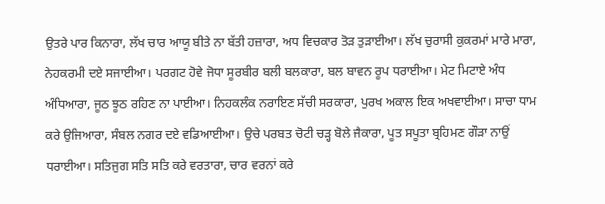ਉਤਰੇ ਪਾਰ ਕਿਨਾਰਾ, ਲੱਖ ਚਾਰ ਆਯੂ ਬੀਤੇ ਨਾ ਬੱਤੀ ਹਜ਼ਾਰਾ, ਅਧ ਵਿਚਕਾਰ ਤੋੜ ਤੁੜਾਈਆ। ਲੱਖ ਚੁਰਾਸੀ ਕੁਕਰਮਾਂ ਮਾਰੇ ਮਾਰਾ, ਨੇਹਕਰਮੀ ਦਏ ਸਜਾਈਆ। ਪਰਗਟ ਹੋਵੇ ਜੋਧਾ ਸੂਰਬੀਰ ਬਲੀ ਬਲਕਾਰਾ, ਬਲ ਬਾਵਨ ਰੂਪ ਧਰਾਈਆ। ਮੇਟ ਮਿਟਾਏ ਅੰਧ ਅੰਧਿਆਰਾ, ਜੂਠ ਝੂਠ ਰਹਿਣ ਨਾ ਪਾਈਆ। ਨਿਹਕਲੰਕ ਨਰਾਇਣ ਸੱਚੀ ਸਰਕਾਰਾ, ਪੁਰਖ ਅਕਾਲ ਇਕ ਅਖਵਾਈਆ। ਸਾਚਾ ਧਾਮ ਕਰੇ ਉਜਿਆਰਾ, ਸੰਬਲ ਨਗਰ ਦਏ ਵਡਿਆਈਆ। ਉਚੇ ਪਰਬਤ ਚੋਟੀ ਚੜ੍ਹ ਬੋਲੇ ਜੈਕਾਰਾ, ਪੂਤ ਸਪੂਤਾ ਬ੍ਰਹਿਮਣ ਗੌੜਾ ਨਾਉਂ ਧਰਾਈਆ। ਸਤਿਜੁਗ ਸਤਿ ਸਤਿ ਕਰੇ ਵਰਤਾਰਾ, ਚਾਰ ਵਰਨਾਂ ਕਰੇ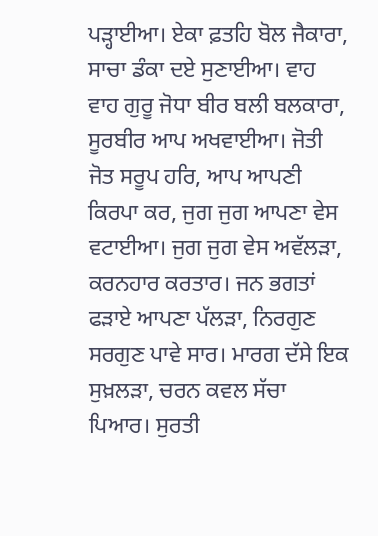ਪੜ੍ਹਾਈਆ। ਏਕਾ ਫ਼ਤਹਿ ਬੋਲ ਜੈਕਾਰਾ, ਸਾਚਾ ਡੰਕਾ ਦਏ ਸੁਣਾਈਆ। ਵਾਹ ਵਾਹ ਗੁਰੂ ਜੋਧਾ ਬੀਰ ਬਲੀ ਬਲਕਾਰਾ, ਸੂਰਬੀਰ ਆਪ ਅਖਵਾਈਆ। ਜੋਤੀ ਜੋਤ ਸਰੂਪ ਹਰਿ, ਆਪ ਆਪਣੀ ਕਿਰਪਾ ਕਰ, ਜੁਗ ਜੁਗ ਆਪਣਾ ਵੇਸ ਵਟਾਈਆ। ਜੁਗ ਜੁਗ ਵੇਸ ਅਵੱਲੜਾ, ਕਰਨਹਾਰ ਕਰਤਾਰ। ਜਨ ਭਗਤਾਂ ਫੜਾਏ ਆਪਣਾ ਪੱਲੜਾ, ਨਿਰਗੁਣ ਸਰਗੁਣ ਪਾਵੇ ਸਾਰ। ਮਾਰਗ ਦੱਸੇ ਇਕ ਸੁਖ਼ਲੜਾ, ਚਰਨ ਕਵਲ ਸੱਚਾ ਪਿਆਰ। ਸੁਰਤੀ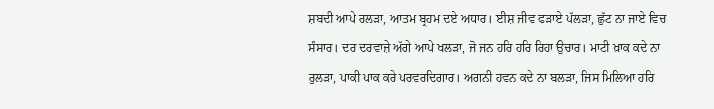ਸ਼ਬਦੀ ਆਪੇ ਰਲੜਾ, ਆਤਮ ਬ੍ਰਹਮ ਦਏ ਅਧਾਰ। ਈਸ਼ ਜੀਵ ਫੜਾਏ ਪੱਲੜਾ, ਛੁੱਟ ਨਾ ਜਾਏ ਵਿਚ ਸੰਸਾਰ। ਦਰ ਦਰਵਾਜ਼ੇ ਅੱਗੇ ਆਪੇ ਖਲੜਾ, ਜੋ ਜਨ ਹਰਿ ਹਰਿ ਰਿਹਾ ਉਚਾਰ। ਮਾਟੀ ਖ਼ਾਕ ਕਦੇ ਨਾ ਰੁਲੜਾ, ਪਾਕੀ ਪਾਕ ਕਰੇ ਪਰਵਰਦਿਗਾਰ। ਅਗਨੀ ਹਵਨ ਕਦੇ ਨਾ ਬਲੜਾ, ਜਿਸ ਮਿਲਿਆ ਹਰਿ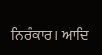ਨਿਰੰਕਾਰ। ਆਦਿ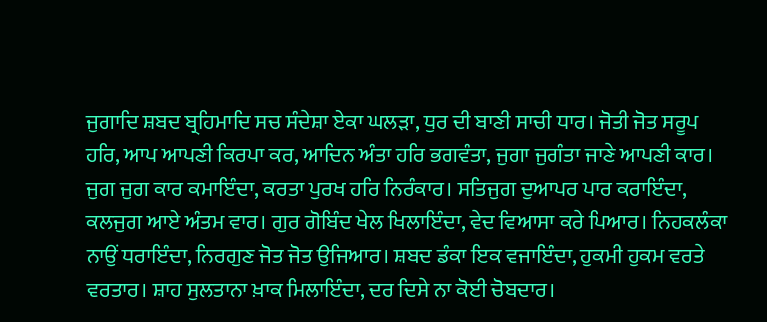ਜੁਗਾਦਿ ਸ਼ਬਦ ਬ੍ਰਹਿਮਾਦਿ ਸਚ ਸੰਦੇਸ਼ਾ ਏਕਾ ਘਲੜਾ, ਧੁਰ ਦੀ ਬਾਣੀ ਸਾਚੀ ਧਾਰ। ਜੋਤੀ ਜੋਤ ਸਰੂਪ ਹਰਿ, ਆਪ ਆਪਣੀ ਕਿਰਪਾ ਕਰ, ਆਦਿਨ ਅੰਤਾ ਹਰਿ ਭਗਵੰਤਾ, ਜੁਗਾ ਜੁਗੰਤਾ ਜਾਣੇ ਆਪਣੀ ਕਾਰ। ਜੁਗ ਜੁਗ ਕਾਰ ਕਮਾਇੰਦਾ, ਕਰਤਾ ਪੁਰਖ ਹਰਿ ਨਿਰੰਕਾਰ। ਸਤਿਜੁਗ ਦੁਆਪਰ ਪਾਰ ਕਰਾਇੰਦਾ, ਕਲਜੁਗ ਆਏ ਅੰਤਮ ਵਾਰ। ਗੁਰ ਗੋਬਿੰਦ ਖੇਲ ਖਿਲਾਇੰਦਾ, ਵੇਦ ਵਿਆਸਾ ਕਰੇ ਪਿਆਰ। ਨਿਹਕਲੰਕਾ ਨਾਉਂ ਧਰਾਇੰਦਾ, ਨਿਰਗੁਣ ਜੋਤ ਜੋਤ ਉਜਿਆਰ। ਸ਼ਬਦ ਡੰਕਾ ਇਕ ਵਜਾਇੰਦਾ, ਹੁਕਮੀ ਹੁਕਮ ਵਰਤੇ ਵਰਤਾਰ। ਸ਼ਾਹ ਸੁਲਤਾਨਾ ਖ਼ਾਕ ਮਿਲਾਇੰਦਾ, ਦਰ ਦਿਸੇ ਨਾ ਕੋਈ ਚੋਬਦਾਰ।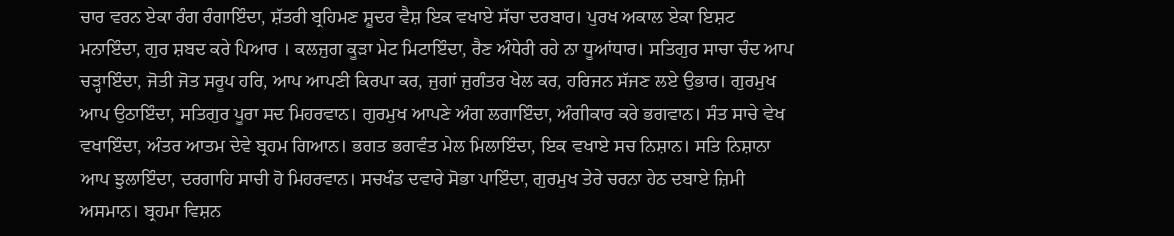ਚਾਰ ਵਰਨ ਏਕਾ ਰੰਗ ਰੰਗਾਇੰਦਾ, ਸ਼ੱਤਰੀ ਬ੍ਰਹਿਮਣ ਸ਼ੂਦਰ ਵੈਸ਼ ਇਕ ਵਖਾਏ ਸੱਚਾ ਦਰਬਾਰ। ਪੁਰਖ ਅਕਾਲ ਏਕਾ ਇਸ਼ਟ ਮਨਾਇੰਦਾ, ਗੁਰ ਸ਼ਬਦ ਕਰੇ ਪਿਆਰ । ਕਲਜੁਗ ਕੂੜਾ ਮੇਟ ਮਿਟਾਇੰਦਾ, ਰੈਣ ਅੰਧੇਰੀ ਰਹੇ ਨਾ ਧੂਆਂਧਾਰ। ਸਤਿਗੁਰ ਸਾਚਾ ਚੰਦ ਆਪ ਚੜ੍ਹਾਇੰਦਾ, ਜੋਤੀ ਜੋਤ ਸਰੂਪ ਹਰਿ, ਆਪ ਆਪਣੀ ਕਿਰਪਾ ਕਰ, ਜੁਗਾਂ ਜੁਗੰਤਰ ਖੇਲ ਕਰ, ਹਰਿਜਨ ਸੱਜਣ ਲਏ ਉਭਾਰ। ਗੁਰਮੁਖ ਆਪ ਉਠਾਇੰਦਾ, ਸਤਿਗੁਰ ਪੂਰਾ ਸਦ ਮਿਹਰਵਾਨ। ਗੁਰਮੁਖ ਆਪਣੇ ਅੰਗ ਲਗਾਇੰਦਾ, ਅੰਗੀਕਾਰ ਕਰੇ ਭਗਵਾਨ। ਸੰਤ ਸਾਚੇ ਵੇਖ ਵਖਾਇੰਦਾ, ਅੰਤਰ ਆਤਮ ਦੇਵੇ ਬ੍ਰਹਮ ਗਿਆਨ। ਭਗਤ ਭਗਵੰਤ ਮੇਲ ਮਿਲਾਇੰਦਾ, ਇਕ ਵਖਾਏ ਸਚ ਨਿਸ਼ਾਨ। ਸਤਿ ਨਿਸ਼ਾਨਾ ਆਪ ਝੁਲਾਇੰਦਾ, ਦਰਗਾਹਿ ਸਾਚੀ ਹੋ ਮਿਹਰਵਾਨ। ਸਚਖੰਡ ਦਵਾਰੇ ਸੋਭਾ ਪਾਇੰਦਾ, ਗੁਰਮੁਖ ਤੇਰੇ ਚਰਨਾ ਹੇਠ ਦਬਾਏ ਜ਼ਿਮੀ ਅਸਮਾਨ। ਬ੍ਰਹਮਾ ਵਿਸ਼ਨ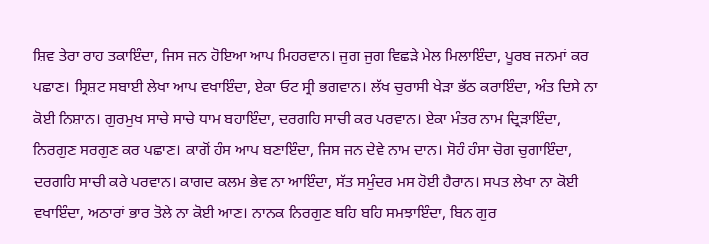ਸ਼ਿਵ ਤੇਰਾ ਰਾਹ ਤਕਾਇੰਦਾ, ਜਿਸ ਜਨ ਹੋਇਆ ਆਪ ਮਿਹਰਵਾਨ। ਜੁਗ ਜੁਗ ਵਿਛੜੇ ਮੇਲ ਮਿਲਾਇੰਦਾ, ਪੂਰਬ ਜਨਮਾਂ ਕਰ ਪਛਾਣ। ਸ੍ਰਿਸ਼ਟ ਸਬਾਈ ਲੇਖਾ ਆਪ ਵਖਾਇੰਦਾ, ਏਕਾ ਓਟ ਸ੍ਰੀ ਭਗਵਾਨ। ਲੱਖ ਚੁਰਾਸੀ ਖੇੜਾ ਭੱਠ ਕਰਾਇੰਦਾ, ਅੰਤ ਦਿਸੇ ਨਾ ਕੋਈ ਨਿਸ਼ਾਨ। ਗੁਰਮੁਖ ਸਾਚੇ ਸਾਚੇ ਧਾਮ ਬਹਾਇੰਦਾ, ਦਰਗਹਿ ਸਾਚੀ ਕਰ ਪਰਵਾਨ। ਏਕਾ ਮੰਤਰ ਨਾਮ ਦ੍ਰਿੜਾਇੰਦਾ, ਨਿਰਗੁਣ ਸਰਗੁਣ ਕਰ ਪਛਾਣ। ਕਾਗੋਂ ਹੰਸ ਆਪ ਬਣਾਇੰਦਾ, ਜਿਸ ਜਨ ਦੇਵੇ ਨਾਮ ਦਾਨ। ਸੋਹੰ ਹੰਸਾ ਚੋਗ ਚੁਗਾਇੰਦਾ, ਦਰਗਹਿ ਸਾਚੀ ਕਰੇ ਪਰਵਾਨ। ਕਾਗਦ ਕਲਮ ਭੇਵ ਨਾ ਆਇੰਦਾ, ਸੱਤ ਸਮੁੰਦਰ ਮਸ ਹੋਈ ਹੈਰਾਨ। ਸਪਤ ਲੇਖਾ ਨਾ ਕੋਈ ਵਖਾਇੰਦਾ, ਅਠਾਰਾਂ ਭਾਰ ਤੋਲੇ ਨਾ ਕੋਈ ਆਣ। ਨਾਨਕ ਨਿਰਗੁਣ ਬਹਿ ਬਹਿ ਸਮਝਾਇੰਦਾ, ਬਿਨ ਗੁਰ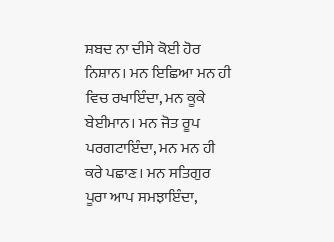ਸ਼ਬਦ ਨਾ ਦੀਸੇ ਕੋਈ ਹੋਰ ਨਿਸ਼ਾਨ। ਮਨ ਇਛਿਆ ਮਨ ਹੀ ਵਿਚ ਰਖਾਇੰਦਾ, ਮਨ ਕੂਕੇ ਬੇਈਮਾਨ। ਮਨ ਜੋਤ ਰੂਪ ਪਰਗਟਾਇੰਦਾ, ਮਨ ਮਨ ਹੀ ਕਰੇ ਪਛਾਣ। ਮਨ ਸਤਿਗੁਰ ਪੂਰਾ ਆਪ ਸਮਝਾਇੰਦਾ,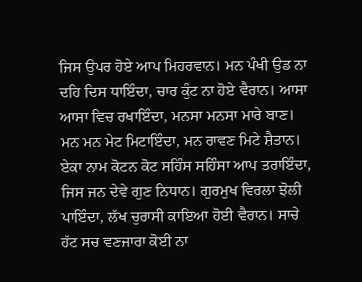ਜਿਸ ਉਪਰ ਹੋਏ ਆਪ ਮਿਹਰਵਾਨ। ਮਨ ਪੰਖੀ ਉਡ ਨਾ ਦਹਿ ਦਿਸ ਧਾਇੰਦਾ, ਚਾਰ ਕੁੰਟ ਨਾ ਹੋਏ ਵੈਰਾਨ। ਆਸਾ ਆਸਾ ਵਿਚ ਰਖਾਇੰਦਾ, ਮਨਸਾ ਮਨਸਾ ਮਾਰੇ ਬਾਣ। ਮਨ ਮਨ ਮੇਟ ਮਿਟਾਇੰਦਾ, ਮਨ ਰਾਵਣ ਮਿਟੇ ਸ਼ੈਤਾਨ। ਏਕਾ ਨਾਮ ਕੋਟਨ ਕੋਟ ਸਹਿੰਸ ਸਹਿੰਸਾ ਆਪ ਤਰਾਇੰਦਾ, ਜਿਸ ਜਨ ਦੇਵੇ ਗੁਣ ਨਿਧਾਨ। ਗੁਰਮੁਖ ਵਿਰਲਾ ਝੋਲੀ ਪਾਇੰਦਾ, ਲੱਖ ਚੁਰਾਸੀ ਕਾਇਆ ਹੋਈ ਵੈਰਾਨ। ਸਾਚੇ ਹੱਟ ਸਚ ਵਣਜਾਰਾ ਕੋਈ ਨਾ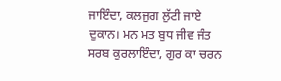ਜਾਇੰਦਾ, ਕਲਜੁਗ ਲੁੱਟੀ ਜਾਏ ਦੁਕਾਨ। ਮਨ ਮਤ ਬੁਧ ਜੀਵ ਜੰਤ ਸਰਬ ਕੁਰਲਾਇੰਦਾ, ਗੁਰ ਕਾ ਚਰਨ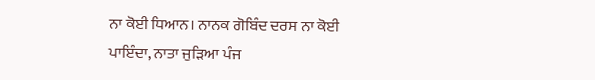ਨਾ ਕੋਈ ਧਿਆਨ। ਨਾਨਕ ਗੋਬਿੰਦ ਦਰਸ ਨਾ ਕੋਈ ਪਾਇੰਦਾ, ਨਾਤਾ ਜੁੜਿਆ ਪੰਜ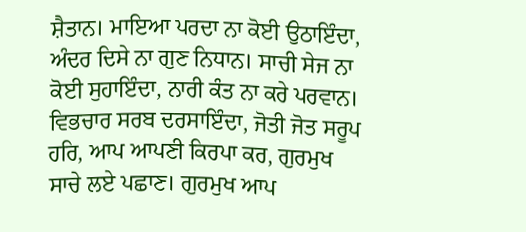ਸ਼ੈਤਾਨ। ਮਾਇਆ ਪਰਦਾ ਨਾ ਕੋਈ ਉਠਾਇੰਦਾ, ਅੰਦਰ ਦਿਸੇ ਨਾ ਗੁਣ ਨਿਧਾਨ। ਸਾਚੀ ਸੇਜ ਨਾ ਕੋਈ ਸੁਹਾਇੰਦਾ, ਨਾਰੀ ਕੰਤ ਨਾ ਕਰੇ ਪਰਵਾਨ। ਵਿਭਚਾਰ ਸਰਬ ਦਰਸਾਇੰਦਾ, ਜੋਤੀ ਜੋਤ ਸਰੂਪ ਹਰਿ, ਆਪ ਆਪਣੀ ਕਿਰਪਾ ਕਰ, ਗੁਰਮੁਖ ਸਾਚੇ ਲਏ ਪਛਾਣ। ਗੁਰਮੁਖ ਆਪ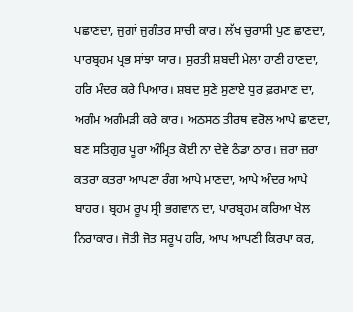ਪਛਾਣਦਾ, ਜੁਗਾਂ ਜੁਗੰਤਰ ਸਾਚੀ ਕਾਰ। ਲੱਖ ਚੁਰਾਸੀ ਪੁਣ ਛਾਣਦਾ, ਪਾਰਬ੍ਰਹਮ ਪ੍ਰਭ ਸਾਂਝਾ ਯਾਰ। ਸੁਰਤੀ ਸ਼ਬਦੀ ਮੇਲਾ ਹਾਣੀ ਹਾਣਦਾ, ਹਰਿ ਮੰਦਰ ਕਰੇ ਪਿਆਰ। ਸ਼ਬਦ ਸੁਣੇ ਸੁਣਾਏ ਧੁਰ ਫ਼ਰਮਾਣ ਦਾ, ਅਗੰਮ ਅਗੰਮੜੀ ਕਰੇ ਕਾਰ। ਅਠਸਠ ਤੀਰਥ ਵਰੋਲ ਆਪੇ ਛਾਣਦਾ, ਬਣ ਸਤਿਗੁਰ ਪੂਰਾ ਅੰਮ੍ਰਿਤ ਕੋਈ ਨਾ ਦੇਵੇ ਠੰਡਾ ਠਾਰ। ਜ਼ਰਾ ਜ਼ਰਾ ਕਤਰਾ ਕਤਰਾ ਆਪਣਾ ਰੰਗ ਆਪੇ ਮਾਣਦਾ, ਆਪੇ ਅੰਦਰ ਆਪੇ ਬਾਹਰ। ਬ੍ਰਹਮ ਰੂਪ ਸ੍ਰੀ ਭਗਵਾਨ ਦਾ, ਪਾਰਬ੍ਰਹਮ ਕਰਿਆ ਖੇਲ ਨਿਰਾਕਾਰ। ਜੋਤੀ ਜੋਤ ਸਰੂਪ ਹਰਿ, ਆਪ ਆਪਣੀ ਕਿਰਪਾ ਕਰ,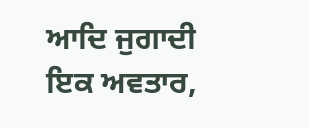ਆਦਿ ਜੁਗਾਦੀ ਇਕ ਅਵਤਾਰ,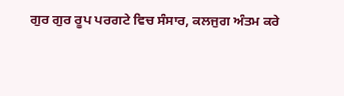ਗੁਰ ਗੁਰ ਰੂਪ ਪਰਗਟੇ ਵਿਚ ਸੰਸਾਰ, ਕਲਜੁਗ ਅੰਤਮ ਕਰੇ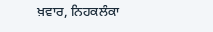ਖ਼ਵਾਰ, ਨਿਹਕਲੰਕਾ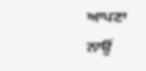ਆਪਣਾ ਨਾਉਂ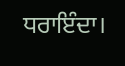ਧਰਾਇੰਦਾ।